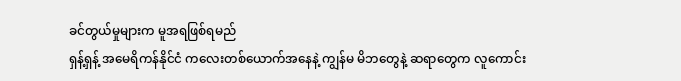ခင်တွယ်မှုများက မူအရဖြစ်ရမည်
ရှန့်ရှန့် အမေရိကန်နိုင်ငံ ကလေးတစ်ယောက်အနေနဲ့ ကျွန်မ မိဘတွေနဲ့ ဆရာတွေက လူကောင်း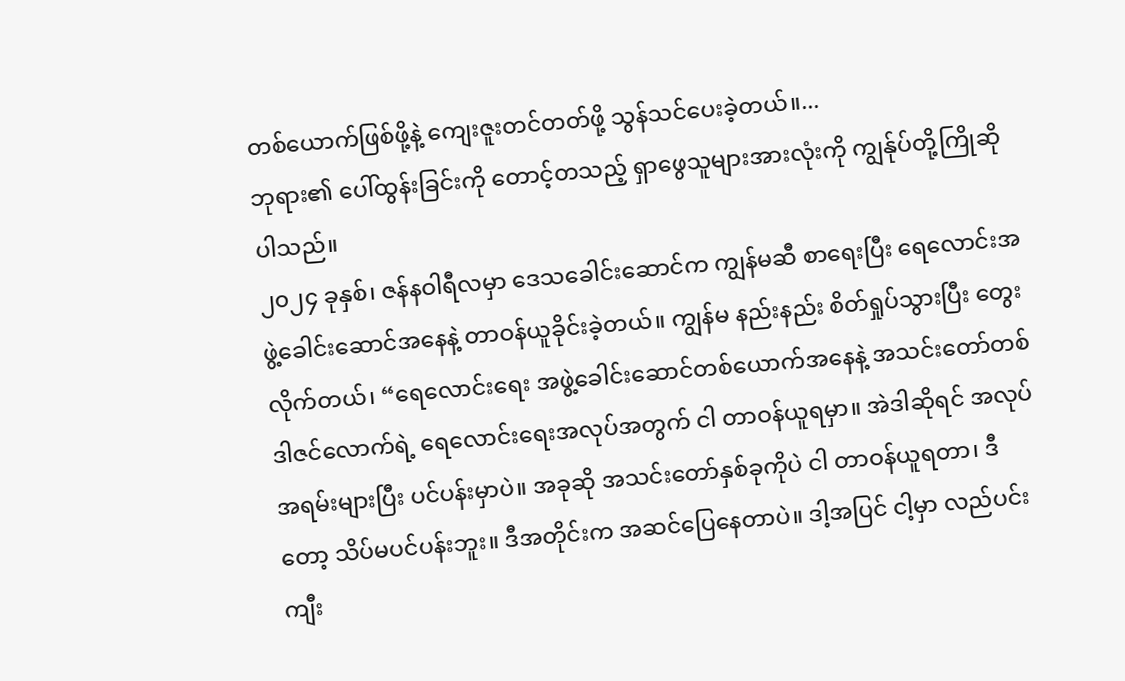တစ်ယောက်ဖြစ်ဖို့နဲ့ ကျေးဇူးတင်တတ်ဖို့ သွန်သင်ပေးခဲ့တယ်။...
ဘုရား၏ ပေါ်ထွန်းခြင်းကို တောင့်တသည့် ရှာဖွေသူများအားလုံးကို ကျွန်ုပ်တို့ကြိုဆိုပါသည်။
၂၀၂၄ ခုနှစ်၊ ဇန်နဝါရီလမှာ ဒေသခေါင်းဆောင်က ကျွန်မဆီ စာရေးပြီး ရေလောင်းအဖွဲ့ခေါင်းဆောင်အနေနဲ့ တာဝန်ယူခိုင်းခဲ့တယ်။ ကျွန်မ နည်းနည်း စိတ်ရှုပ်သွားပြီး တွေးလိုက်တယ်၊ “ရေလောင်းရေး အဖွဲ့ခေါင်းဆောင်တစ်ယောက်အနေနဲ့ အသင်းတော်တစ်ဒါဇင်လောက်ရဲ့ ရေလောင်းရေးအလုပ်အတွက် ငါ တာဝန်ယူရမှာ။ အဲဒါဆိုရင် အလုပ်အရမ်းများပြီး ပင်ပန်းမှာပဲ။ အခုဆို အသင်းတော်နှစ်ခုကိုပဲ ငါ တာဝန်ယူရတာ၊ ဒီတော့ သိပ်မပင်ပန်းဘူး။ ဒီအတိုင်းက အဆင်ပြေနေတာပဲ။ ဒါ့အပြင် ငါ့မှာ လည်ပင်း ကျီး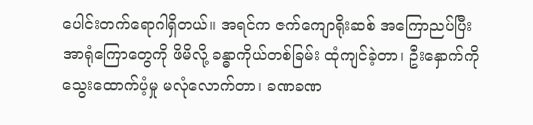ပေါင်းတက်ရောဂါရှိတယ်။ အရင်က ဇက်ကျောရိုးဆစ် အကြောညပ်ပြီး အာရုံကြောတွေကို ဖိမိလို့ ခန္ဓာကိုယ်တစ်ခြမ်း ထုံကျင်ခဲ့တာ၊ ဦးနှောက်ကို သွေးထောက်ပံ့မှု မလုံလောက်တာ၊ ခဏခဏ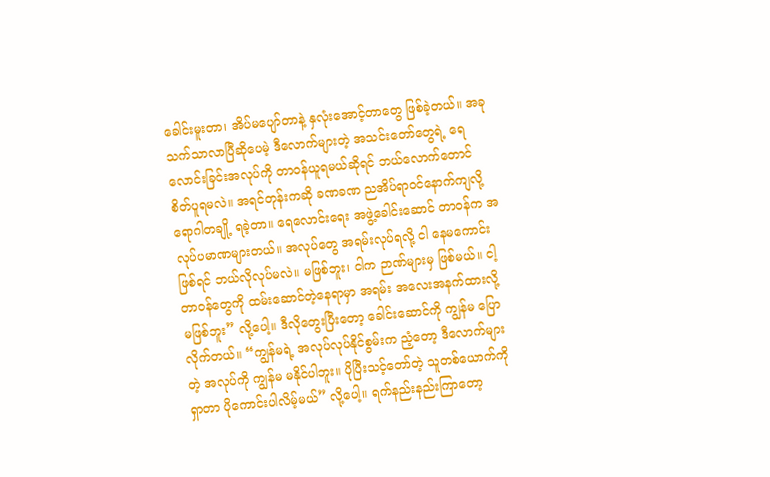ခေါင်းမူးတာ၊ အိပ်မပျော်တာနဲ့ နှလုံးအောင့်တာတွေ ဖြစ်ခဲ့တယ်။ အခု သက်သာလာပြီဆိုပေမဲ့ ဒီလောက်များတဲ့ အသင်းတော်တွေရဲ့ ရေလောင်းခြင်းအလုပ်ကို တာဝန်ယူရမယ်ဆိုရင် ဘယ်လောက်တောင် စိတ်ပူရမလဲ။ အရင်တုန်းကဆို ခဏခဏ ညအိပ်ရာဝင်နောက်ကျလို့ ရောဂါတချို့ ရခဲ့တာ။ ရေလောင်းရေး အဖွဲ့ခေါင်းဆောင် တာဝန်က အလုပ်ပမာဏများတယ်။ အလုပ်တွေ အရမ်းလုပ်ရလို့ ငါ နေမကောင်းဖြစ်ရင် ဘယ်လိုလုပ်မလဲ။ မဖြစ်ဘူး၊ ငါက ဉာဏ်များမှ ဖြစ်မယ်။ ငါ့တာဝန်တွေကို ထမ်းဆောင်တဲ့နေရာမှာ အရမ်း အလေးအနက်ထားလို့ မဖြစ်ဘူး” လို့ပေါ့။ ဒီလိုတွေးပြီးတော့ ခေါင်းဆောင်ကို ကျွန်မ ပြောလိုက်တယ်။ “ကျွန်မရဲ့ အလုပ်လုပ်နိုင်စွမ်းက ညံ့တော့ ဒီလောက်များတဲ့ အလုပ်ကို ကျွန်မ မနိုင်ပါဘူး။ ပိုပြီးသင့်တော်တဲ့ သူတစ်ယောက်ကို ရှာတာ ပိုကောင်းပါလိမ့်မယ်” လို့ပေါ့။ ရက်နည်းနည်းကြာတော့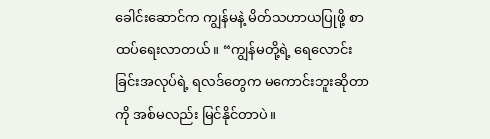ခေါင်းဆောင်က ကျွန်မနဲ့ မိတ်သဟာယပြုဖို့ စာထပ်ရေးလာတယ်။ “ကျွန်မတို့ရဲ့ ရေလောင်းခြင်းအလုပ်ရဲ့ ရလဒ်တွေက မကောင်းဘူးဆိုတာကို အစ်မလည်း မြင်နိုင်တာပဲ။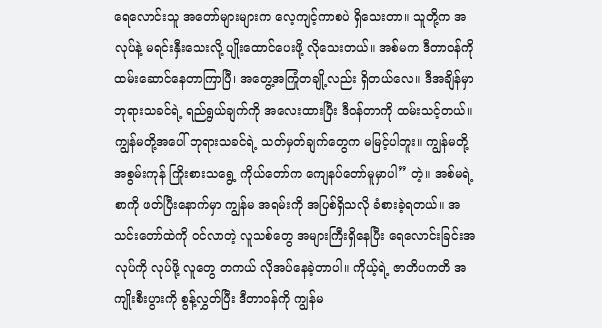ရေလောင်းသူ အတော်များများက လေ့ကျင့်ကာစပဲ ရှိသေးတာ။ သူတို့က အလုပ်နဲ့ မရင်းနှီးသေးလို့ ပျိုးထောင်ပေးဖို့ လိုသေးတယ်။ အစ်မက ဒီတာဝန်ကို ထမ်းဆောင်နေတာကြာပြီ၊ အတွေ့အကြုံတချို့လည်း ရှိတယ်လေ။ ဒီအချိန်မှာ ဘုရားသခင်ရဲ့ ရည်ရွယ်ချက်ကို အလေးထားပြီး ဒီဝန်တာကို ထမ်းသင့်တယ်။ ကျွန်မတို့အပေါ် ဘုရားသခင်ရဲ့ သတ်မှတ်ချက်တွေက မမြင့်ပါဘူး။ ကျွန်မတို့ အစွမ်းကုန် ကြိုးစားသရွေ့ ကိုယ်တော်က ကျေနပ်တော်မူမှာပါ” တဲ့။ အစ်မရဲ့စာကို ဖတ်ပြီးနောက်မှာ ကျွန်မ အရမ်းကို အပြစ်ရှိသလို ခံစားခဲ့ရတယ်။ အသင်းတော်ထဲကို ဝင်လာတဲ့ လူသစ်တွေ အများကြီးရှိနေပြီး ရေလောင်းခြင်းအလုပ်ကို လုပ်ဖို့ လူတွေ တကယ် လိုအပ်နေခဲ့တာပါ။ ကိုယ့်ရဲ့ ဇာတိပကတိ အကျိုးစီးပွားကို စွန့်လွှတ်ပြီး ဒီတာဝန်ကို ကျွန်မ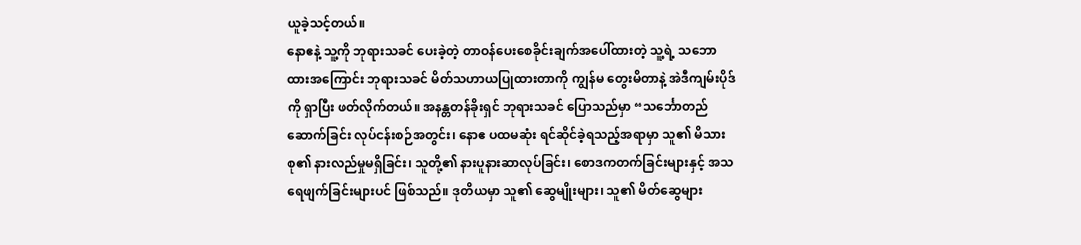ယူခဲ့သင့်တယ်။
နောဧနဲ့ သူ့ကို ဘုရားသခင် ပေးခဲ့တဲ့ တာဝန်ပေးစေခိုင်းချက်အပေါ်ထားတဲ့ သူ့ရဲ့ သဘောထားအကြောင်း ဘုရားသခင် မိတ်သဟာယပြုထားတာကို ကျွန်မ တွေးမိတာနဲ့ အဲဒီကျမ်းပိုဒ်ကို ရှာပြီး ဖတ်လိုက်တယ်။ အနန္တတန်ခိုးရှင် ဘုရားသခင် ပြောသည်မှာ “သင်္ဘောတည်ဆောက်ခြင်း လုပ်ငန်းစဉ်အတွင်း၊ နောဧ ပထမဆုံး ရင်ဆိုင်ခဲ့ရသည့်အရာမှာ သူ၏ မိသားစု၏ နားလည်မှုမရှိခြင်း၊ သူတို့၏ နားပူနားဆာလုပ်ခြင်း၊ စောဒကတက်ခြင်းများနှင့် အသရေဖျက်ခြင်းများပင် ဖြစ်သည်။ ဒုတိယမှာ သူ၏ ဆွေမျိုးများ၊ သူ၏ မိတ်ဆွေများ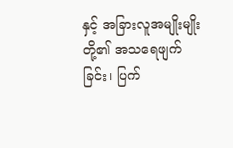နှင့် အခြားလူအမျိုးမျိုးတို့၏ အသရေဖျက်ခြင်း၊ ပြက်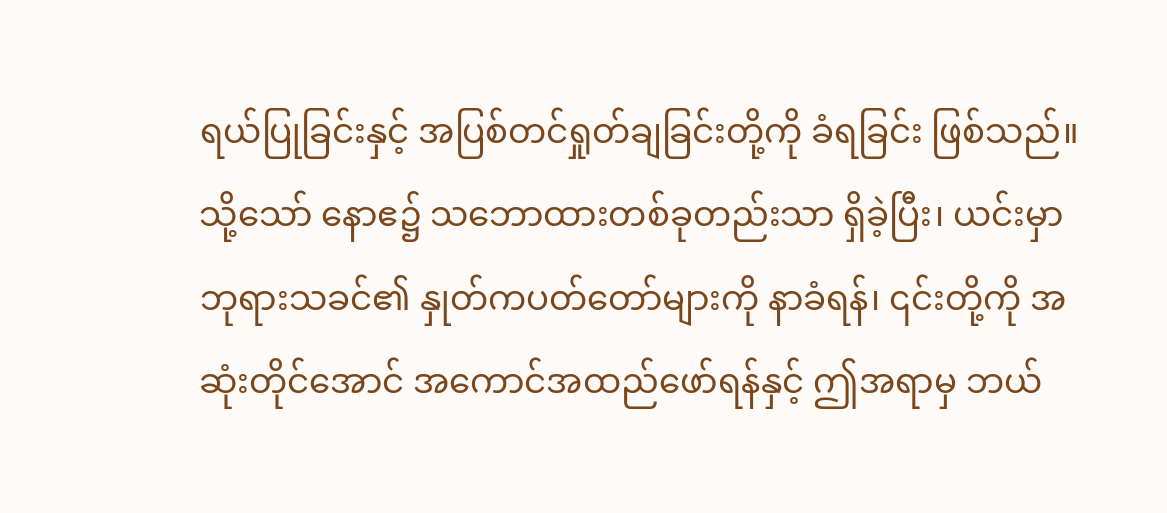ရယ်ပြုခြင်းနှင့် အပြစ်တင်ရှုတ်ချခြင်းတို့ကို ခံရခြင်း ဖြစ်သည်။ သို့သော် နောဧ၌ သဘောထားတစ်ခုတည်းသာ ရှိခဲ့ပြီး၊ ယင်းမှာ ဘုရားသခင်၏ နှုတ်ကပတ်တော်များကို နာခံရန်၊ ၎င်းတို့ကို အဆုံးတိုင်အောင် အကောင်အထည်ဖော်ရန်နှင့် ဤအရာမှ ဘယ်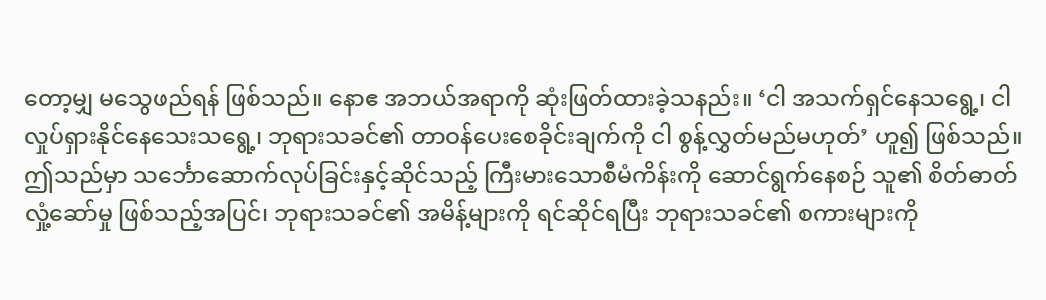တော့မျှ မသွေဖည်ရန် ဖြစ်သည်။ နောဧ အဘယ်အရာကို ဆုံးဖြတ်ထားခဲ့သနည်း။ ‘ငါ အသက်ရှင်နေသရွေ့၊ ငါ လှုပ်ရှားနိုင်နေသေးသရွေ့၊ ဘုရားသခင်၏ တာဝန်ပေးစေခိုင်းချက်ကို ငါ စွန့်လွှတ်မည်မဟုတ်’ ဟူ၍ ဖြစ်သည်။ ဤသည်မှာ သင်္ဘောဆောက်လုပ်ခြင်းနှင့်ဆိုင်သည့် ကြီးမားသောစီမံကိန်းကို ဆောင်ရွက်နေစဉ် သူ၏ စိတ်ဓာတ်လှုံ့ဆော်မှု ဖြစ်သည့်အပြင်၊ ဘုရားသခင်၏ အမိန့်များကို ရင်ဆိုင်ရပြီး ဘုရားသခင်၏ စကားများကို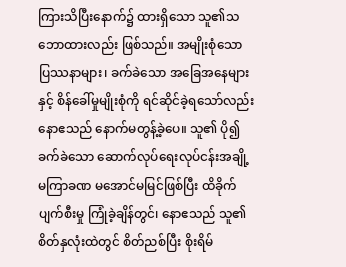ကြားသိပြီးနောက်၌ ထားရှိသော သူ၏သဘောထားလည်း ဖြစ်သည်။ အမျိုးစုံသော ပြဿနာများ၊ ခက်ခဲသော အခြေအနေများနှင့် စိန်ခေါ်မှုမျိုးစုံကို ရင်ဆိုင်ခဲ့ရသော်လည်း နောဧသည် နောက်မတွန့်ခဲ့ပေ။ သူ၏ ပို၍ခက်ခဲသော ဆောက်လုပ်ရေးလုပ်ငန်းအချို့ မကြာခဏ မအောင်မမြင်ဖြစ်ပြီး ထိခိုက်ပျက်စီးမှု ကြုံခဲ့ချိန်တွင်၊ နောဧသည် သူ၏စိတ်နှလုံးထဲတွင် စိတ်ညစ်ပြီး စိုးရိမ်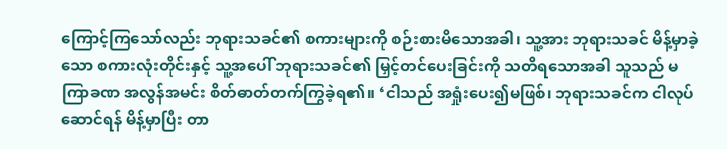ကြောင့်ကြသော်လည်း ဘုရားသခင်၏ စကားများကို စဉ်းစားမိသောအခါ၊ သူ့အား ဘုရားသခင် မိန့်မှာခဲ့သော စကားလုံးတိုင်းနှင့် သူ့အပေါ် ဘုရားသခင်၏ မြှင့်တင်ပေးခြင်းကို သတိရသောအခါ သူသည် မကြာခဏ အလွန်အမင်း စိတ်ဓာတ်တက်ကြွခဲ့ရ၏။ ‘ငါသည် အရှုံးပေး၍မဖြစ်၊ ဘုရားသခင်က ငါလုပ်ဆောင်ရန် မိန့်မှာပြီး တာ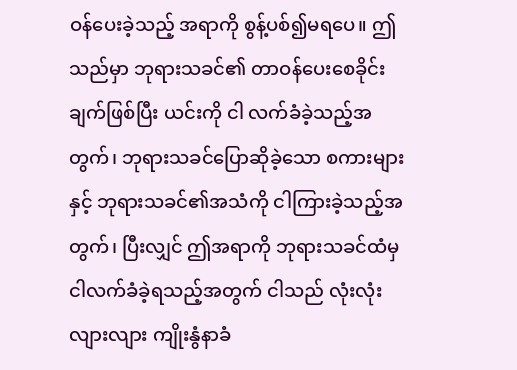ဝန်ပေးခဲ့သည့် အရာကို စွန့်ပစ်၍မရပေ။ ဤသည်မှာ ဘုရားသခင်၏ တာဝန်ပေးစေခိုင်းချက်ဖြစ်ပြီး ယင်းကို ငါ လက်ခံခဲ့သည့်အတွက်၊ ဘုရားသခင်ပြောဆိုခဲ့သော စကားများနှင့် ဘုရားသခင်၏အသံကို ငါကြားခဲ့သည့်အတွက်၊ ပြီးလျှင် ဤအရာကို ဘုရားသခင်ထံမှ ငါလက်ခံခဲ့ရသည့်အတွက် ငါသည် လုံးလုံးလျားလျား ကျိုးနွံနာခံ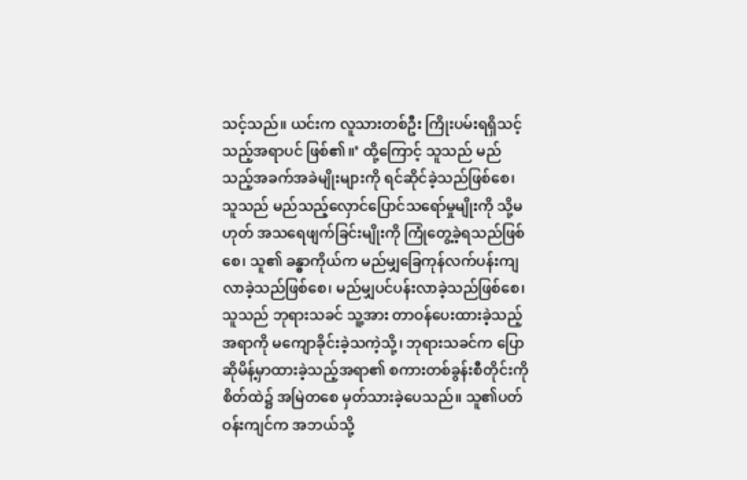သင့်သည်။ ယင်းက လူသားတစ်ဦး ကြိုးပမ်းရရှိသင့်သည့်အရာပင် ဖြစ်၏။’ ထို့ကြောင့် သူသည် မည်သည့်အခက်အခဲမျိုးများကို ရင်ဆိုင်ခဲ့သည်ဖြစ်စေ၊ သူသည် မည်သည့်လှောင်ပြောင်သရော်မှုမျိုးကို သို့မဟုတ် အသရေဖျက်ခြင်းမျိုးကို ကြုံတွေ့ခဲ့ရသည်ဖြစ်စေ၊ သူ၏ ခန္ဓာကိုယ်က မည်မျှခြေကုန်လက်ပန်းကျလာခဲ့သည်ဖြစ်စေ၊ မည်မျှပင်ပန်းလာခဲ့သည်ဖြစ်စေ၊ သူသည် ဘုရားသခင် သူ့အား တာဝန်ပေးထားခဲ့သည့် အရာကို မကျောခိုင်းခဲ့သကဲ့သို့၊ ဘုရားသခင်က ပြောဆိုမိန့်မှာထားခဲ့သည့်အရာ၏ စကားတစ်ခွန်းစီတိုင်းကို စိတ်ထဲ၌ အမြဲတစေ မှတ်သားခဲ့ပေသည်။ သူ၏ပတ်ဝန်းကျင်က အဘယ်သို့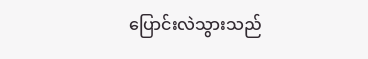ပြောင်းလဲသွားသည်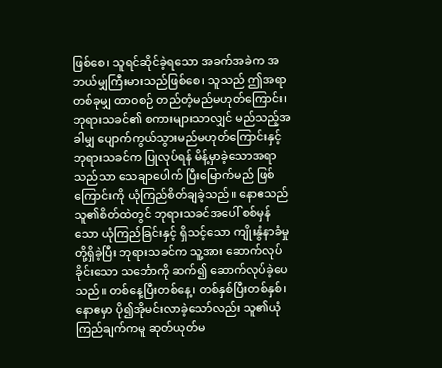ဖြစ်စေ၊ သူရင်ဆိုင်ခဲ့ရသော အခက်အခဲက အဘယ်မျှကြီးမားသည်ဖြစ်စေ၊ သူသည် ဤအရာတစ်ခုမျှ ထာဝစဉ် တည်တံ့မည်မဟုတ်ကြောင်း၊ ဘုရားသခင်၏ စကားများသာလျှင် မည်သည့်အခါမျှ ပျောက်ကွယ်သွားမည်မဟုတ်ကြောင်းနှင့် ဘုရားသခင်က ပြုလုပ်ရန် မိန့်မှာခဲ့သောအရာသည်သာ သေချာပေါက် ပြီးမြောက်မည် ဖြစ်ကြောင်းကို ယုံကြည်စိတ်ချခဲ့သည်။ နောဧသည် သူ၏စိတ်ထဲတွင် ဘုရားသခင်အပေါ် စစ်မှန်သော ယုံကြည်ခြင်းနှင့် ရှိသင့်သော ကျိုးနွံနာခံမှုတို့ရှိခဲ့ပြီး ဘုရားသခင်က သူ့အား ဆောက်လုပ်ခိုင်းသော သင်္ဘောကို ဆက်၍ ဆောက်လုပ်ခဲ့ပေသည်။ တစ်နေ့ပြီးတစ်နေ့၊ တစ်နှစ်ပြီးတစ်နှစ်၊ နောဧမှာ ပို၍အိုမင်းလာခဲ့သော်လည်း သူ၏ယုံကြည်ချက်ကမူ ဆုတ်ယုတ်မ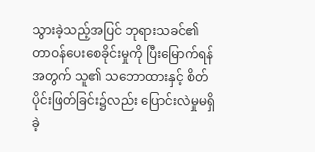သွားခဲ့သည့်အပြင် ဘုရားသခင်၏ တာဝန်ပေးစေခိုင်းမှုကို ပြီးမြောက်ရန်အတွက် သူ၏ သဘောထားနှင့် စိတ်ပိုင်းဖြတ်ခြင်း၌လည်း ပြောင်းလဲမှုမရှိခဲ့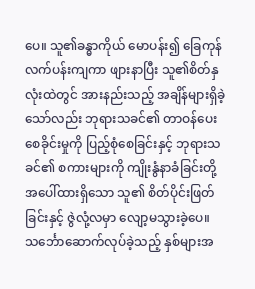ပေ။ သူ၏ခန္ဓာကိုယ် မောပန်း၍ ခြေကုန်လက်ပန်းကျကာ ဖျားနာပြီး သူ၏စိတ်နှလုံးထဲတွင် အားနည်းသည့် အချိန်များရှိခဲ့သော်လည်း ဘုရားသခင်၏ တာဝန်ပေးစေခိုင်းမှုကို ပြည့်စုံစေခြင်းနှင့် ဘုရားသခင်၏ စကားများကို ကျိုးနွံနာခံခြင်းတို့အပေါ်ထားရှိသော သူ၏ စိတ်ပိုင်းဖြတ်ခြင်းနှင့် ဇွဲလုံ့လမှာ လျော့မသွားခဲ့ပေ။ သင်္ဘောဆောက်လုပ်ခဲ့သည့် နှစ်များအ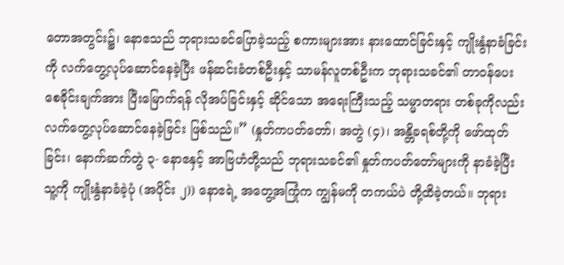တောအတွင်း၌၊ နောဧသည် ဘုရားသခင်ပြောခဲ့သည့် စကားများအား နားထောင်ခြင်းနှင့် ကျိုးနွံနာခံခြင်းကို လက်တွေ့လုပ်ဆောင်နေခဲ့ပြီး ဖန်ဆင်းခံတစ်ဦးနှင့် သာမန်လူတစ်ဦးက ဘုရားသခင်၏ တာဝန်ပေးစေခိုင်းချက်အား ပြီးမြောက်ရန် လိုအပ်ခြင်းနှင့် ဆိုင်သော အရေးကြီးသည့် သမ္မာတရား တစ်ခုကိုလည်း လက်တွေ့လုပ်ဆောင်နေခဲ့ခြင်း ဖြစ်သည်။” (နှုတ်ကပတ်တော်၊ အတွဲ (၄)၊ အန္တိခရစ်တို့ကို ဖော်ထုတ်ခြင်း၊ နောက်ဆက်တွဲ ၃- နောဧနှင့် အာဗြဟံတို့သည် ဘုရားသခင်၏ နှုတ်ကပတ်တော်များကို နာခံခဲ့ပြီး သူ့ကို ကျိုးနွံနာခံခဲ့ပုံ (အပိုင်း ၂)) နောဧရဲ့ အတွေ့အကြုံက ကျွန်မကို တကယ်ပဲ တို့ထိခဲ့တယ်။ ဘုရား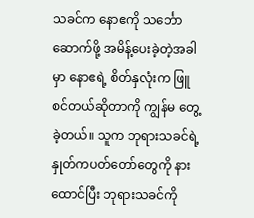သခင်က နောဧကို သင်္ဘောဆောက်ဖို့ အမိန့်ပေးခဲ့တဲ့အခါမှာ နောဧရဲ့ စိတ်နှလုံးက ဖြူစင်တယ်ဆိုတာကို ကျွန်မ တွေ့ခဲ့တယ်။ သူက ဘုရားသခင်ရဲ့ နှုတ်ကပတ်တော်တွေကို နားထောင်ပြီး ဘုရားသခင်ကို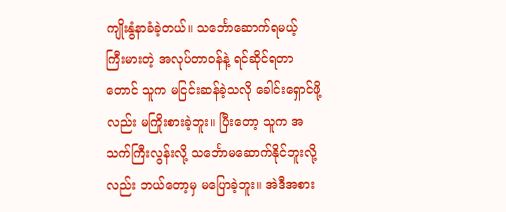ကျိုးနွံနာခံခဲ့တယ်။ သင်္ဘောဆောက်ရမယ့် ကြီးမားတဲ့ အလုပ်တာဝန်နဲ့ ရင်ဆိုင်ရတာတောင် သူက မငြင်းဆန်ခဲ့သလို ခေါင်းရှောင်ဖို့လည်း မကြိုးစားခဲ့ဘူး။ ပြီးတော့ သူက အသက်ကြီးလွန်းလို့ သင်္ဘောမဆောက်နိုင်ဘူးလို့လည်း ဘယ်တော့မှ မပြောခဲ့ဘူး။ အဲဒီအစား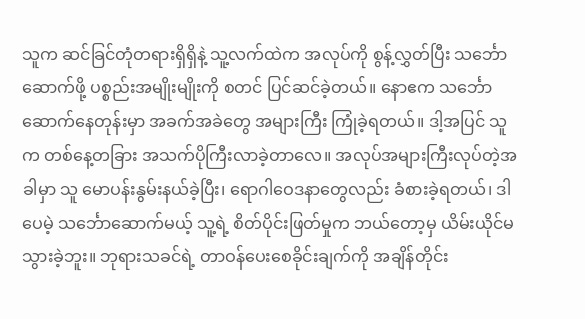သူက ဆင်ခြင်တုံတရားရှိရှိနဲ့ သူ့လက်ထဲက အလုပ်ကို စွန့်လွှတ်ပြီး သင်္ဘောဆောက်ဖို့ ပစ္စည်းအမျိုးမျိုးကို စတင် ပြင်ဆင်ခဲ့တယ်။ နောဧက သင်္ဘောဆောက်နေတုန်းမှာ အခက်အခဲတွေ အများကြီး ကြုံခဲ့ရတယ်။ ဒါ့အပြင် သူက တစ်နေ့တခြား အသက်ပိုကြီးလာခဲ့တာလေ။ အလုပ်အများကြီးလုပ်တဲ့အခါမှာ သူ မောပန်းနွမ်းနယ်ခဲ့ပြီး၊ ရောဂါဝေဒနာတွေလည်း ခံစားခဲ့ရတယ်၊ ဒါပေမဲ့ သင်္ဘောဆောက်မယ့် သူ့ရဲ့ စိတ်ပိုင်းဖြတ်မှုက ဘယ်တော့မှ ယိမ်းယိုင်မသွားခဲ့ဘူး။ ဘုရားသခင်ရဲ့ တာဝန်ပေးစေခိုင်းချက်ကို အချိန်တိုင်း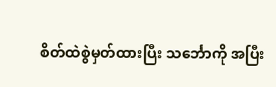စိတ်ထဲစွဲမှတ်ထားပြီး သင်္ဘောကို အပြီး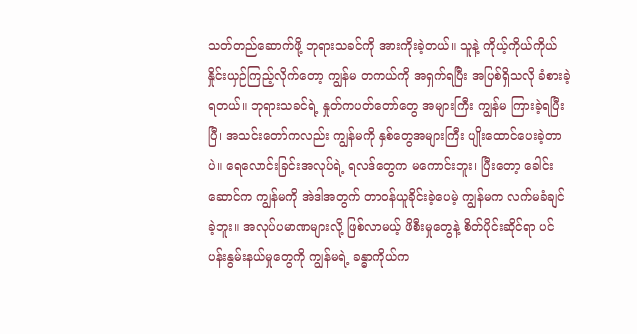သတ်တည်ဆောက်ဖို့ ဘုရားသခင်ကို အားကိုးခဲ့တယ်။ သူနဲ့ ကိုယ့်ကိုယ်ကိုယ် နှိုင်းယှဉ်ကြည့်လိုက်တော့ ကျွန်မ တကယ်ကို အရှက်ရပြီး အပြစ်ရှိသလို ခံစားခဲ့ရတယ်။ ဘုရားသခင်ရဲ့ နှုတ်ကပတ်တော်တွေ အများကြီး ကျွန်မ ကြားခဲ့ရပြီးပြီ၊ အသင်းတော်ကလည်း ကျွန်မကို နှစ်တွေအများကြီး ပျိုးထောင်ပေးခဲ့တာပဲ။ ရေလောင်းခြင်းအလုပ်ရဲ့ ရလဒ်တွေက မကောင်းဘူး၊ ပြီးတော့ ခေါင်းဆောင်က ကျွန်မကို အဲဒါအတွက် တာဝန်ယူခိုင်းခဲ့ပေမဲ့ ကျွန်မက လက်မခံချင်ခဲ့ဘူး။ အလုပ်ပမာဏများလို့ ဖြစ်လာမယ့် ဖိစီးမှုတွေနဲ့ စိတ်ပိုင်းဆိုင်ရာ ပင်ပန်းနွမ်းနယ်မှုတွေကို ကျွန်မရဲ့ ခန္ဓာကိုယ်က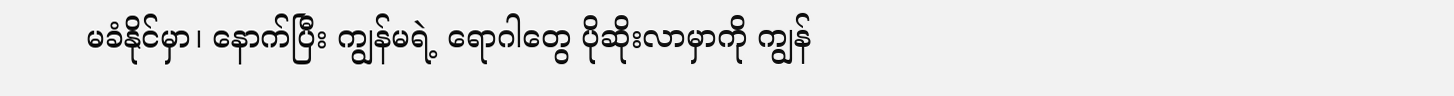မခံနိုင်မှာ၊ နောက်ပြီး ကျွန်မရဲ့ ရောဂါတွေ ပိုဆိုးလာမှာကို ကျွန်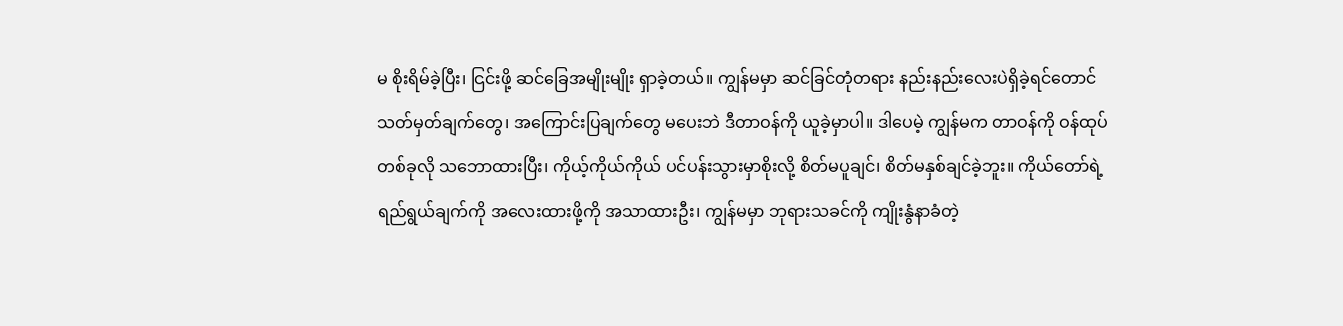မ စိုးရိမ်ခဲ့ပြီး၊ ငြင်းဖို့ ဆင်ခြေအမျိုးမျိုး ရှာခဲ့တယ်။ ကျွန်မမှာ ဆင်ခြင်တုံတရား နည်းနည်းလေးပဲရှိခဲ့ရင်တောင် သတ်မှတ်ချက်တွေ၊ အကြောင်းပြချက်တွေ မပေးဘဲ ဒီတာဝန်ကို ယူခဲ့မှာပါ။ ဒါပေမဲ့ ကျွန်မက တာဝန်ကို ဝန်ထုပ်တစ်ခုလို သဘောထားပြီး၊ ကိုယ့်ကိုယ်ကိုယ် ပင်ပန်းသွားမှာစိုးလို့ စိတ်မပူချင်၊ စိတ်မနှစ်ချင်ခဲ့ဘူး။ ကိုယ်တော်ရဲ့ ရည်ရွယ်ချက်ကို အလေးထားဖို့ကို အသာထားဦး၊ ကျွန်မမှာ ဘုရားသခင်ကို ကျိုးနွံနာခံတဲ့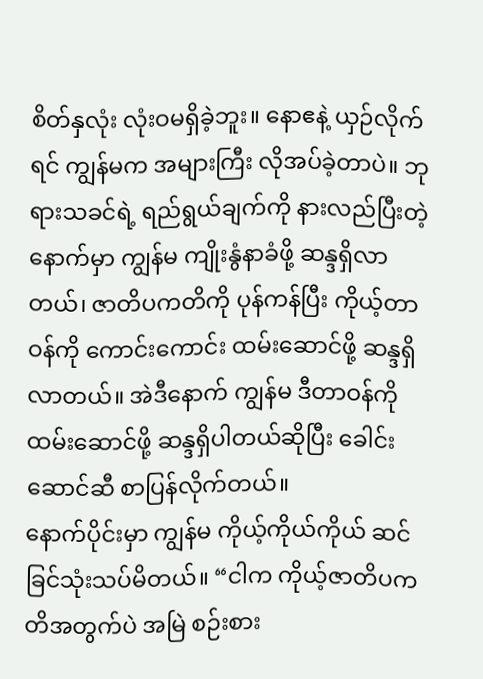စိတ်နှလုံး လုံးဝမရှိခဲ့ဘူး။ နောဧနဲ့ ယှဉ်လိုက်ရင် ကျွန်မက အများကြီး လိုအပ်ခဲ့တာပဲ။ ဘုရားသခင်ရဲ့ ရည်ရွယ်ချက်ကို နားလည်ပြီးတဲ့နောက်မှာ ကျွန်မ ကျိုးနွံနာခံဖို့ ဆန္ဒရှိလာတယ်၊ ဇာတိပကတိကို ပုန်ကန်ပြီး ကိုယ့်တာဝန်ကို ကောင်းကောင်း ထမ်းဆောင်ဖို့ ဆန္ဒရှိလာတယ်။ အဲဒီနောက် ကျွန်မ ဒီတာဝန်ကို ထမ်းဆောင်ဖို့ ဆန္ဒရှိပါတယ်ဆိုပြီး ခေါင်းဆောင်ဆီ စာပြန်လိုက်တယ်။
နောက်ပိုင်းမှာ ကျွန်မ ကိုယ့်ကိုယ်ကိုယ် ဆင်ခြင်သုံးသပ်မိတယ်။ “ငါက ကိုယ့်ဇာတိပကတိအတွက်ပဲ အမြဲ စဉ်းစား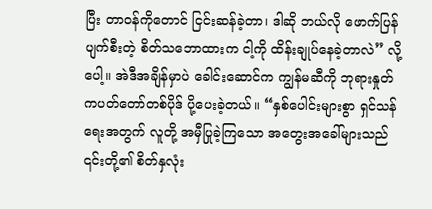ပြီး တာဝန်ကိုတောင် ငြင်းဆန်ခဲ့တာ၊ ဒါဆို ဘယ်လို ဖောက်ပြန်ပျက်စီးတဲ့ စိတ်သဘောထားက ငါ့ကို ထိန်းချုပ်နေခဲ့တာလဲ” လို့ပေါ့။ အဲဒီအချိန်မှာပဲ ခေါင်းဆောင်က ကျွန်မဆီကို ဘုရားနှုတ်ကပတ်တော်တစ်ပိုဒ် ပို့ပေးခဲ့တယ်။ “နှစ်ပေါင်းများစွာ ရှင်သန်ရေးအတွက် လူတို့ အမှီပြုခဲ့ကြသော အတွေးအခေါ်များသည် ၎င်းတို့၏ စိတ်နှလုံး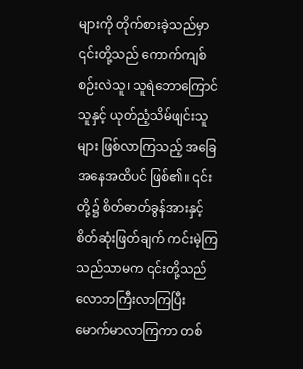များကို တိုက်စားခဲ့သည်မှာ ၎င်းတို့သည် ကောက်ကျစ်စဉ်းလဲသူ၊ သူရဲဘောကြောင်သူနှင့် ယုတ်ညံ့သိမ်ဖျင်းသူများ ဖြစ်လာကြသည့် အခြေအနေအထိပင် ဖြစ်၏။ ၎င်းတို့၌ စိတ်ဓာတ်ခွန်အားနှင့် စိတ်ဆုံးဖြတ်ချက် ကင်းမဲ့ကြသည်သာမက ၎င်းတို့သည် လောဘကြီးလာကြပြီး မောက်မာလာကြကာ တစ်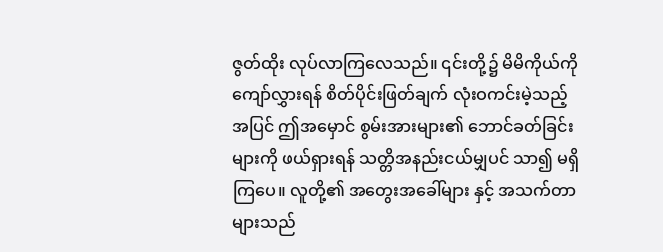ဇွတ်ထိုး လုပ်လာကြလေသည်။ ၎င်းတို့၌ မိမိကိုယ်ကို ကျော်လွှားရန် စိတ်ပိုင်းဖြတ်ချက် လုံးဝကင်းမဲ့သည့်အပြင် ဤအမှောင် စွမ်းအားများ၏ ဘောင်ခတ်ခြင်းများကို ဖယ်ရှားရန် သတ္တိအနည်းငယ်မျှပင် သာ၍ မရှိကြပေ။ လူတို့၏ အတွေးအခေါ်များ နှင့် အသက်တာများသည်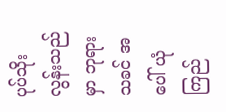ပုပ်သိုးလွန်းသည်မှာ ဘုရားသခင် အပေါ် ယုံကြည်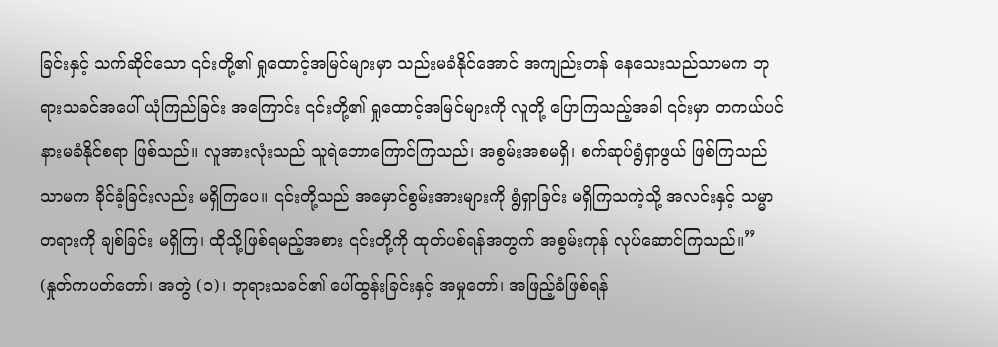ခြင်းနှင့် သက်ဆိုင်သော ၎င်းတို့၏ ရှုထောင့်အမြင်များမှာ သည်းမခံနိုင်အောင် အကျည်းတန် နေသေးသည်သာမက ဘုရားသခင်အပေါ် ယုံကြည်ခြင်း အကြောင်း ၎င်းတို့၏ ရှုထောင့်အမြင်များကို လူတို့ ပြောကြသည့်အခါ ၎င်းမှာ တကယ်ပင် နားမခံနိုင်စရာ ဖြစ်သည်။ လူအားလုံးသည် သူရဲဘောကြောင်ကြသည်၊ အစွမ်းအစမရှိ၊ စက်ဆုပ်ရွံရှာဖွယ် ဖြစ်ကြသည်သာမက ခိုင်ခံ့ခြင်းလည်း မရှိကြပေ။ ၎င်းတို့သည် အမှောင်စွမ်းအားများကို ရွံရှာခြင်း မရှိကြသကဲ့သို့ အလင်းနှင့် သမ္မာတရားကို ချစ်ခြင်း မရှိကြ၊ ထိုသို့ဖြစ်ရမည့်အစား ၎င်းတို့ကို ထုတ်ပစ်ရန်အတွက် အစွမ်းကုန် လုပ်ဆောင်ကြသည်။” (နှုတ်ကပတ်တော်၊ အတွဲ (၁)၊ ဘုရားသခင်၏ ပေါ်ထွန်းခြင်းနှင့် အမှုတော်၊ အဖြည့်ခံဖြစ်ရန်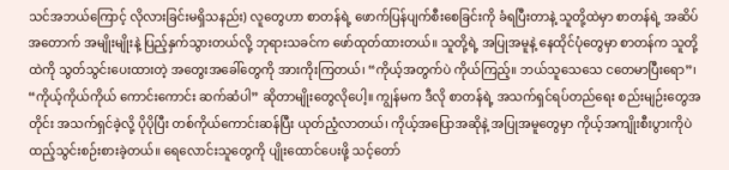သင်အဘယ်ကြောင့် လိုလားခြင်းမရှိသနည်း) လူတွေဟာ စာတန်ရဲ့ ဖောက်ပြန်ပျက်စီးစေခြင်းကို ခံရပြီးတာနဲ့ သူတို့ထဲမှာ စာတန်ရဲ့ အဆိပ်အတောက် အမျိုးမျိုးနဲ့ ပြည့်နှက်သွားတယ်လို့ ဘုရားသခင်က ဖော်ထုတ်ထားတယ်။ သူတို့ရဲ့ အပြုအမူနဲ့ နေထိုင်ပုံတွေမှာ စာတန်က သူတို့ထဲကို သွတ်သွင်းပေးထားတဲ့ အတွေးအခေါ်တွေကို အားကိုးကြတယ်၊ “ကိုယ့်အတွက်ပဲ ကိုယ်ကြည့်။ ဘယ်သူသေသေ ငတေမာပြီးရော”၊ “ကိုယ့်ကိုယ်ကိုယ် ကောင်းကောင်း ဆက်ဆံပါ” ဆိုတာမျိုးတွေလိုပေါ့။ ကျွန်မက ဒီလို စာတန်ရဲ့ အသက်ရှင်ရပ်တည်ရေး စည်းမျဉ်းတွေအတိုင်း အသက်ရှင်ခဲ့လို့ ပိုပိုပြီး တစ်ကိုယ်ကောင်းဆန်ပြီး ယုတ်ညံ့လာတယ်၊ ကိုယ့်အပြောအဆိုနဲ့ အပြုအမူတွေမှာ ကိုယ့်အကျိုးစီးပွားကိုပဲ ထည့်သွင်းစဉ်းစားခဲ့တယ်။ ရေလောင်းသူတွေကို ပျိုးထောင်ပေးဖို့ သင့်တော်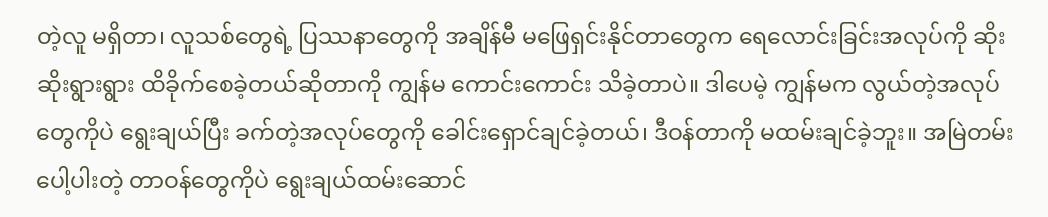တဲ့လူ မရှိတာ၊ လူသစ်တွေရဲ့ ပြဿနာတွေကို အချိန်မီ မဖြေရှင်းနိုင်တာတွေက ရေလောင်းခြင်းအလုပ်ကို ဆိုးဆိုးရွားရွား ထိခိုက်စေခဲ့တယ်ဆိုတာကို ကျွန်မ ကောင်းကောင်း သိခဲ့တာပဲ။ ဒါပေမဲ့ ကျွန်မက လွယ်တဲ့အလုပ်တွေကိုပဲ ရွေးချယ်ပြီး ခက်တဲ့အလုပ်တွေကို ခေါင်းရှောင်ချင်ခဲ့တယ်၊ ဒီဝန်တာကို မထမ်းချင်ခဲ့ဘူး။ အမြဲတမ်း ပေါ့ပါးတဲ့ တာဝန်တွေကိုပဲ ရွေးချယ်ထမ်းဆောင်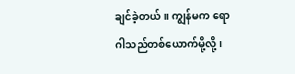ချင်ခဲ့တယ်။ ကျွန်မက ရောဂါသည်တစ်ယောက်မို့လို့၊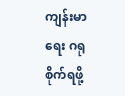ကျန်းမာရေး ဂရုစိုက်ရဖို့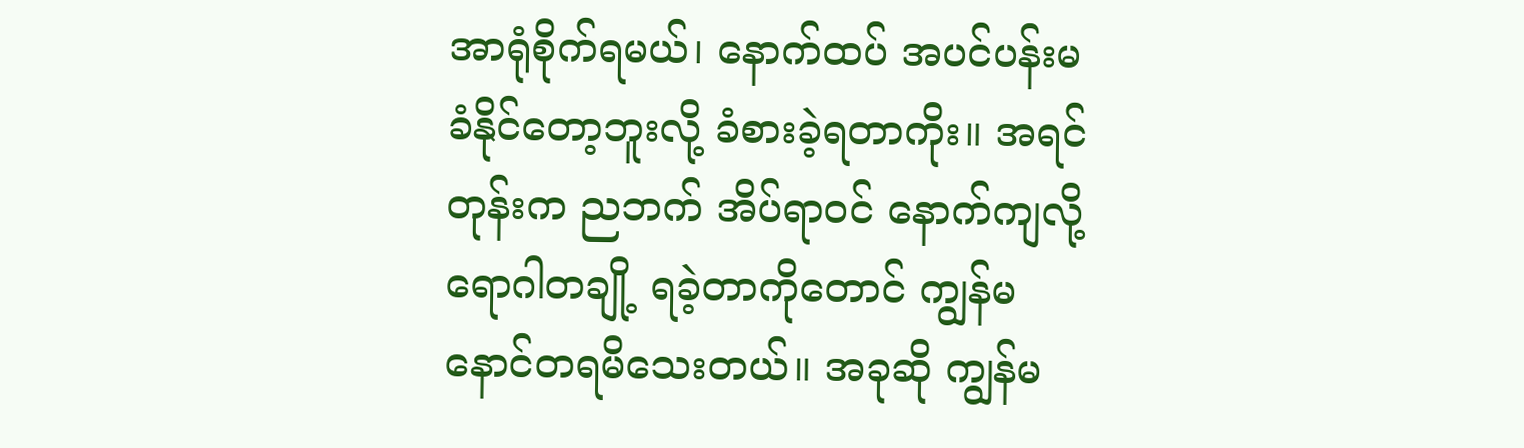အာရုံစိုက်ရမယ်၊ နောက်ထပ် အပင်ပန်းမခံနိုင်တော့ဘူးလို့ ခံစားခဲ့ရတာကိုး။ အရင်တုန်းက ညဘက် အိပ်ရာဝင် နောက်ကျလို့ ရောဂါတချို့ ရခဲ့တာကိုတောင် ကျွန်မ နောင်တရမိသေးတယ်။ အခုဆို ကျွန်မ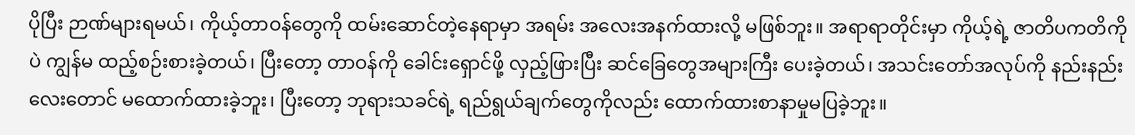ပိုပြီး ဉာဏ်များရမယ်၊ ကိုယ့်တာဝန်တွေကို ထမ်းဆောင်တဲ့နေရာမှာ အရမ်း အလေးအနက်ထားလို့ မဖြစ်ဘူး။ အရာရာတိုင်းမှာ ကိုယ့်ရဲ့ ဇာတိပကတိကိုပဲ ကျွန်မ ထည့်စဉ်းစားခဲ့တယ်၊ ပြီးတော့ တာဝန်ကို ခေါင်းရှောင်ဖို့ လှည့်ဖြားပြီး ဆင်ခြေတွေအများကြီး ပေးခဲ့တယ်၊ အသင်းတော်အလုပ်ကို နည်းနည်းလေးတောင် မထောက်ထားခဲ့ဘူး၊ ပြီးတော့ ဘုရားသခင်ရဲ့ ရည်ရွယ်ချက်တွေကိုလည်း ထောက်ထားစာနာမှုမပြခဲ့ဘူး။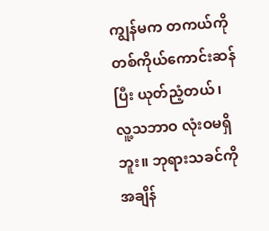ကျွန်မက တကယ်ကို တစ်ကိုယ်ကောင်းဆန်ပြီး ယုတ်ညံ့တယ်၊ လူ့သဘာဝ လုံးဝမရှိဘူး။ ဘုရားသခင်ကို အချိန်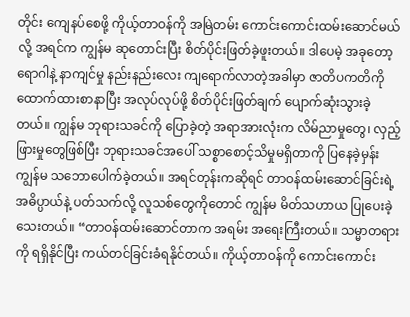တိုင်း ကျေနပ်စေဖို့ ကိုယ့်တာဝန်ကို အမြဲတမ်း ကောင်းကောင်းထမ်းဆောင်မယ်လို့ အရင်က ကျွန်မ ဆုတောင်းပြီး စိတ်ပိုင်းဖြတ်ခဲ့ဖူးတယ်။ ဒါပေမဲ့ အခုတော့ ရောဂါနဲ့ နာကျင်မှု နည်းနည်းလေး ကျရောက်လာတဲ့အခါမှာ ဇာတိပကတိကို ထောက်ထားစာနာပြီး အလုပ်လုပ်ဖို့ စိတ်ပိုင်းဖြတ်ချက် ပျောက်ဆုံးသွားခဲ့တယ်။ ကျွန်မ ဘုရားသခင်ကို ပြောခဲ့တဲ့ အရာအားလုံးက လိမ်ညာမှုတွေ၊ လှည့်ဖြားမှုတွေဖြစ်ပြီး ဘုရားသခင်အပေါ် သစ္စာစောင့်သိမှုမရှိတာကို ပြနေခဲ့မှန်း ကျွန်မ သဘောပေါက်ခဲ့တယ်။ အရင်တုန်းကဆိုရင် တာဝန်ထမ်းဆောင်ခြင်းရဲ့ အဓိပ္ပာယ်နဲ့ ပတ်သက်လို့ လူသစ်တွေကိုတောင် ကျွန်မ မိတ်သဟာယ ပြုပေးခဲ့သေးတယ်။ “တာဝန်ထမ်းဆောင်တာက အရမ်း အရေးကြီးတယ်။ သမ္မာတရားကို ရရှိနိုင်ပြီး ကယ်တင်ခြင်းခံရနိုင်တယ်။ ကိုယ့်တာဝန်ကို ကောင်းကောင်း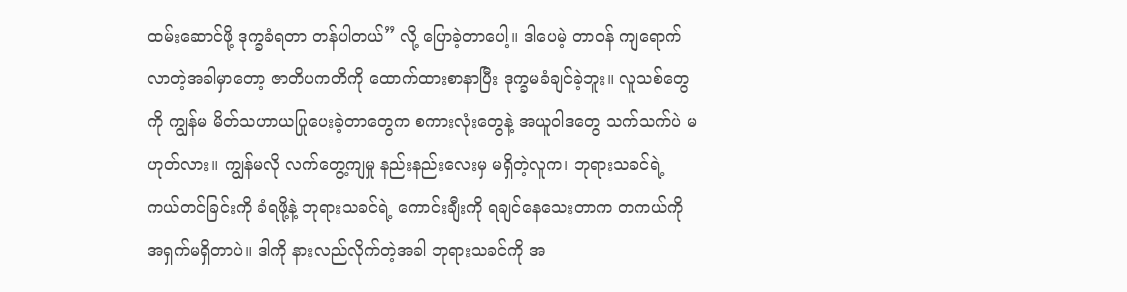ထမ်းဆောင်ဖို့ ဒုက္ခခံရတာ တန်ပါတယ်” လို့ ပြောခဲ့တာပေါ့။ ဒါပေမဲ့ တာဝန် ကျရောက်လာတဲ့အခါမှာတော့ ဇာတိပကတိကို ထောက်ထားစာနာပြီး ဒုက္ခမခံချင်ခဲ့ဘူး။ လူသစ်တွေကို ကျွန်မ မိတ်သဟာယပြုပေးခဲ့တာတွေက စကားလုံးတွေနဲ့ အယူဝါဒတွေ သက်သက်ပဲ မဟုတ်လား။ ကျွန်မလို လက်တွေ့ကျမှု နည်းနည်းလေးမှ မရှိတဲ့လူက၊ ဘုရားသခင်ရဲ့ ကယ်တင်ခြင်းကို ခံရဖို့နဲ့ ဘုရားသခင်ရဲ့ ကောင်းချီးကို ရချင်နေသေးတာက တကယ်ကို အရှက်မရှိတာပဲ။ ဒါကို နားလည်လိုက်တဲ့အခါ ဘုရားသခင်ကို အ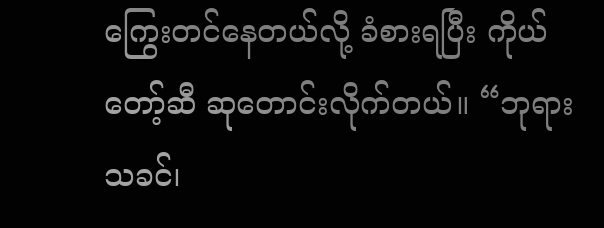ကြွေးတင်နေတယ်လို့ ခံစားရပြီး ကိုယ်တော့်ဆီ ဆုတောင်းလိုက်တယ်။ “ဘုရားသခင်၊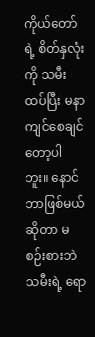ကိုယ်တော်ရဲ့ စိတ်နှလုံးကို သမီး ထပ်ပြီး မနာကျင်စေချင်တော့ပါဘူး။ နောင်ဘာဖြစ်မယ်ဆိုတာ မစဉ်းစားဘဲ သမီးရဲ့ ရော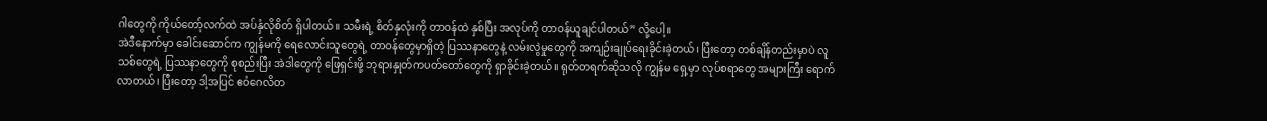ဂါတွေကို ကိုယ်တော့်လက်ထဲ အပ်နှံလိုစိတ် ရှိပါတယ်။ သမီးရဲ့ စိတ်နှလုံးကို တာဝန်ထဲ နှစ်ပြီး အလုပ်ကို တာဝန်ယူချင်ပါတယ်” လို့ပေါ့။
အဲဒီနောက်မှာ ခေါင်းဆောင်က ကျွန်မကို ရေလောင်းသူတွေရဲ့ တာဝန်တွေမှာရှိတဲ့ ပြဿနာတွေနဲ့ လမ်းလွဲမှုတွေကို အကျဉ်းချုပ်ရေးခိုင်းခဲ့တယ်၊ ပြီးတော့ တစ်ချိန်တည်းမှာပဲ လူသစ်တွေရဲ့ ပြဿနာတွေကို စုစည်းပြီး အဲဒါတွေကို ဖြေရှင်းဖို့ ဘုရားနှုတ်ကပတ်တော်တွေကို ရှာခိုင်းခဲ့တယ်။ ရုတ်တရက်ဆိုသလို ကျွန်မ ရှေ့မှာ လုပ်စရာတွေ အများကြီး ရောက်လာတယ်၊ ပြီးတော့ ဒါ့အပြင် ဧဝံဂေလိတ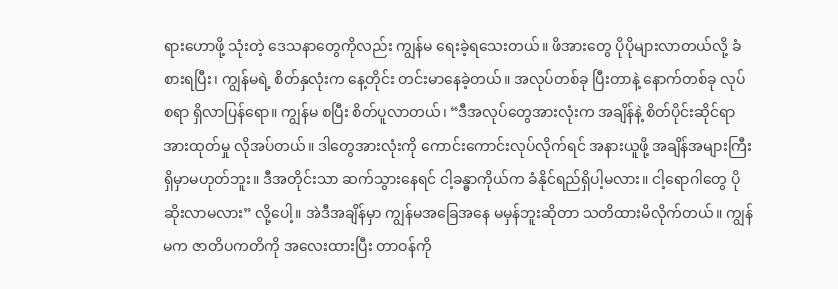ရားဟောဖို့ သုံးတဲ့ ဒေသနာတွေကိုလည်း ကျွန်မ ရေးခဲ့ရသေးတယ်။ ဖိအားတွေ ပိုပိုများလာတယ်လို့ ခံစားရပြီး၊ ကျွန်မရဲ့ စိတ်နှလုံးက နေ့တိုင်း တင်းမာနေခဲ့တယ်။ အလုပ်တစ်ခု ပြီးတာနဲ့ နောက်တစ်ခု လုပ်စရာ ရှိလာပြန်ရော။ ကျွန်မ စပြီး စိတ်ပူလာတယ်၊ “ဒီအလုပ်တွေအားလုံးက အချိန်နဲ့ စိတ်ပိုင်းဆိုင်ရာ အားထုတ်မှု လိုအပ်တယ်။ ဒါတွေအားလုံးကို ကောင်းကောင်းလုပ်လိုက်ရင် အနားယူဖို့ အချိန်အများကြီး ရှိမှာမဟုတ်ဘူး။ ဒီအတိုင်းသာ ဆက်သွားနေရင် ငါ့ခန္ဓာကိုယ်က ခံနိုင်ရည်ရှိပါ့မလား။ ငါ့ရောဂါတွေ ပိုဆိုးလာမလား” လို့ပေါ့။ အဲဒီအချိန်မှာ ကျွန်မအခြေအနေ မမှန်ဘူးဆိုတာ သတိထားမိလိုက်တယ်။ ကျွန်မက ဇာတိပကတိကို အလေးထားပြီး တာဝန်ကို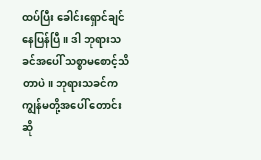ထပ်ပြီး ခေါင်းရှောင်ချင်နေပြန်ပြီ။ ဒါ ဘုရားသခင်အပေါ် သစ္စာမစောင့်သိတာပဲ။ ဘုရားသခင်က ကျွန်မတို့အပေါ် တောင်းဆို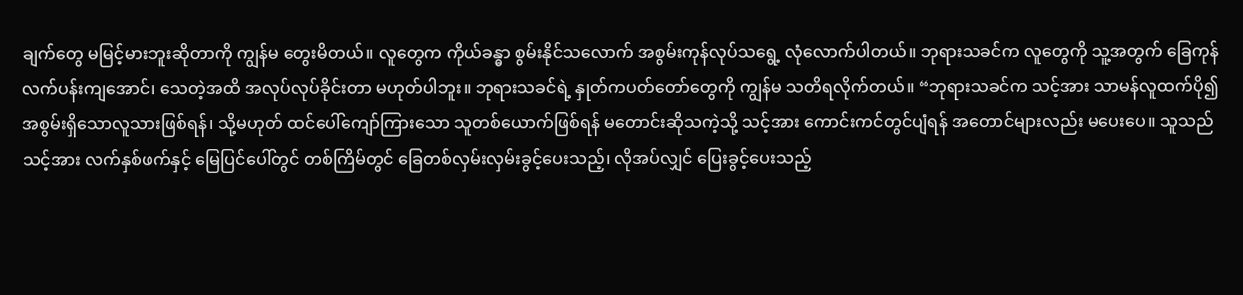ချက်တွေ မမြင့်မားဘူးဆိုတာကို ကျွန်မ တွေးမိတယ်။ လူတွေက ကိုယ်ခန္ဓာ စွမ်းနိုင်သလောက် အစွမ်းကုန်လုပ်သရွေ့ လုံလောက်ပါတယ်။ ဘုရားသခင်က လူတွေကို သူ့အတွက် ခြေကုန်လက်ပန်းကျအောင်၊ သေတဲ့အထိ အလုပ်လုပ်ခိုင်းတာ မဟုတ်ပါဘူး။ ဘုရားသခင်ရဲ့ နှုတ်ကပတ်တော်တွေကို ကျွန်မ သတိရလိုက်တယ်။ “ဘုရားသခင်က သင့်အား သာမန်လူထက်ပို၍ အစွမ်းရှိသောလူသားဖြစ်ရန်၊ သို့မဟုတ် ထင်ပေါ်ကျော်ကြားသော သူတစ်ယောက်ဖြစ်ရန် မတောင်းဆိုသကဲ့သို့ သင့်အား ကောင်းကင်တွင်ပျံရန် အတောင်များလည်း မပေးပေ။ သူသည် သင့်အား လက်နှစ်ဖက်နှင့် မြေပြင်ပေါ်တွင် တစ်ကြိမ်တွင် ခြေတစ်လှမ်းလှမ်းခွင့်ပေးသည့်၊ လိုအပ်လျှင် ပြေးခွင့်ပေးသည့်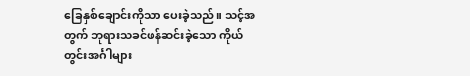ခြေနှစ်ချောင်းကိုသာ ပေးခဲ့သည်။ သင့်အတွက် ဘုရားသခင်ဖန်ဆင်းခဲ့သော ကိုယ်တွင်းအင်္ဂါများ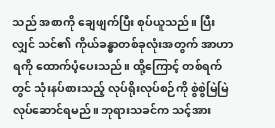သည် အစာကို ချေဖျက်ပြီး စုပ်ယူသည်။ ပြီးလျှင် သင်၏ ကိုယ်ခန္ဓာတစ်ခုလုံးအတွက် အာဟာရကို ထောက်ပံ့ပေးသည်။ ထို့ကြောင့် တစ်ရက်တွင် သုံးနပ်စားသည့် လုပ်ရိုးလုပ်စဉ်ကို စွဲစွဲမြဲမြဲ လုပ်ဆောင်ရမည်။ ဘုရားသခင်က သင့်အား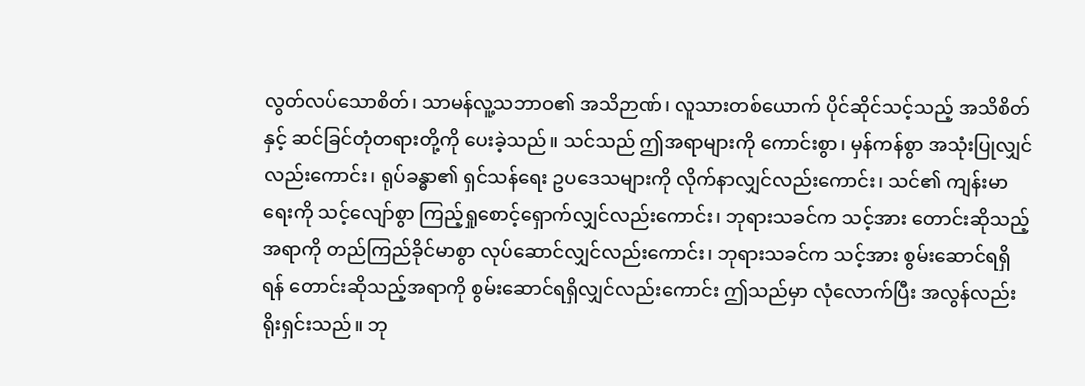လွတ်လပ်သောစိတ်၊ သာမန်လူ့သဘာဝ၏ အသိဉာဏ်၊ လူသားတစ်ယောက် ပိုင်ဆိုင်သင့်သည့် အသိစိတ်နှင့် ဆင်ခြင်တုံတရားတို့ကို ပေးခဲ့သည်။ သင်သည် ဤအရာများကို ကောင်းစွာ၊ မှန်ကန်စွာ အသုံးပြုလျှင်လည်းကောင်း၊ ရုပ်ခန္ဓာ၏ ရှင်သန်ရေး ဥပဒေသများကို လိုက်နာလျှင်လည်းကောင်း၊ သင်၏ ကျန်းမာရေးကို သင့်လျော်စွာ ကြည့်ရှုစောင့်ရှောက်လျှင်လည်းကောင်း၊ ဘုရားသခင်က သင့်အား တောင်းဆိုသည့်အရာကို တည်ကြည်ခိုင်မာစွာ လုပ်ဆောင်လျှင်လည်းကောင်း၊ ဘုရားသခင်က သင့်အား စွမ်းဆောင်ရရှိရန် တောင်းဆိုသည့်အရာကို စွမ်းဆောင်ရရှိလျှင်လည်းကောင်း ဤသည်မှာ လုံလောက်ပြီး အလွန်လည်း ရိုးရှင်းသည်။ ဘု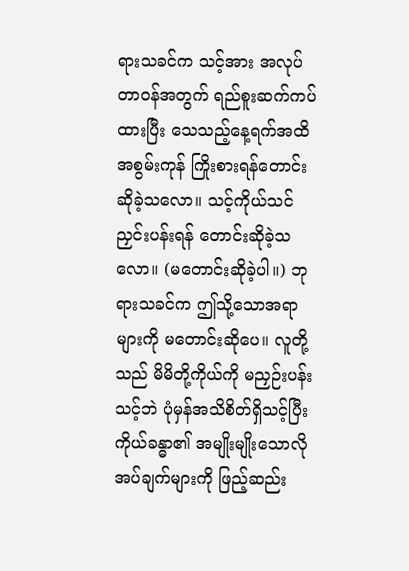ရားသခင်က သင့်အား အလုပ်တာဝန်အတွက် ရည်စူးဆက်ကပ်ထားပြီး သေသည့်နေ့ရက်အထိ အစွမ်းကုန် ကြိုးစားရန်တောင်းဆိုခဲ့သလော။ သင့်ကိုယ်သင် ညှင်းပန်းရန် တောင်းဆိုခဲ့သလော။ (မတောင်းဆိုခဲ့ပါ။) ဘုရားသခင်က ဤသို့သောအရာများကို မတောင်းဆိုပေ။ လူတို့သည် မိမိတို့ကိုယ်ကို မညှဉ်းပန်းသင့်ဘဲ ပုံမှန်အသိစိတ်ရှိသင့်ပြီး ကိုယ်ခန္ဓာ၏ အမျိုးမျိုးသောလိုအပ်ချက်များကို ဖြည့်ဆည်း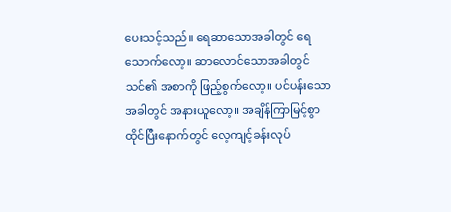ပေးသင့်သည်။ ရေဆာသောအခါတွင် ရေသောက်လော့။ ဆာလောင်သောအခါတွင် သင်၏ အစာကို ဖြည့်စွက်လော့။ ပင်ပန်းသောအခါတွင် အနားယူလော့။ အချိန်ကြာမြင့်စွာ ထိုင်ပြီးနောက်တွင် လေ့ကျင့်ခန်းလုပ်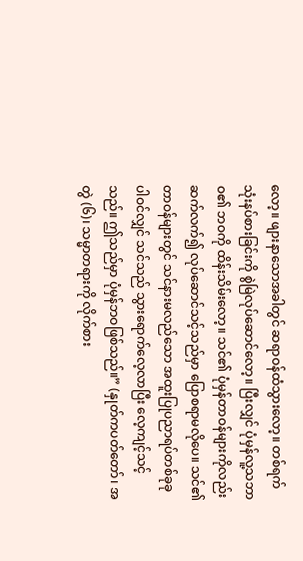လော့။ ဖျားနာသောအခါတွင် ဆရာဝန်ထံသွားလော့။ တစ်ရက် သုံးနပ်စားခြင်းကို စွဲမြဲလုပ်ဆောင်လော့။ ပြီးလျှင် ပုံမှန်လူ့သဘာဝ၏ ဘဝကို ထိန်းသိမ်းလော့။ သင်၏ ပုံမှန်တာဝန်များကိုလည်း ဆက်လက်၍ လုပ်ဆောင်သင့်သည်မှာ ပြောစရာမလိုပေ။ သင်၏ တာဝန်များတွင် သင်နားမလည်သော အထူးပြုပညာရပ်တစ်ခုခုပါဝင်လျှင် သင်သည် သွားရောက်လေ့လာပြီး လေ့ကျင့်သင့်သည်။ ဤသည်မှာ ပုံမှန်ဘဝဖြစ်သည်။” (နှုတ်ကပတ်တော်၊ အတွဲ (၆)၊ သမ္မာတရားကို လိုက်စား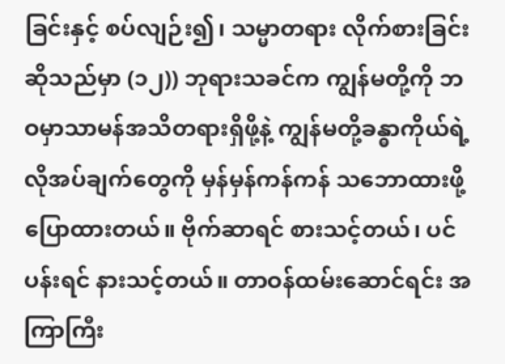ခြင်းနှင့် စပ်လျဉ်း၍၊ သမ္မာတရား လိုက်စားခြင်းဆိုသည်မှာ (၁၂)) ဘုရားသခင်က ကျွန်မတို့ကို ဘဝမှာသာမန်အသိတရားရှိဖို့နဲ့ ကျွန်မတို့ခန္ဓာကိုယ်ရဲ့လိုအပ်ချက်တွေကို မှန်မှန်ကန်ကန် သဘောထားဖို့ ပြောထားတယ်။ ဗိုက်ဆာရင် စားသင့်တယ်၊ ပင်ပန်းရင် နားသင့်တယ်။ တာဝန်ထမ်းဆောင်ရင်း အကြာကြီး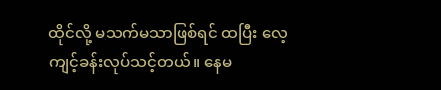ထိုင်လို့ မသက်မသာဖြစ်ရင် ထပြီး လေ့ကျင့်ခန်းလုပ်သင့်တယ်။ နေမ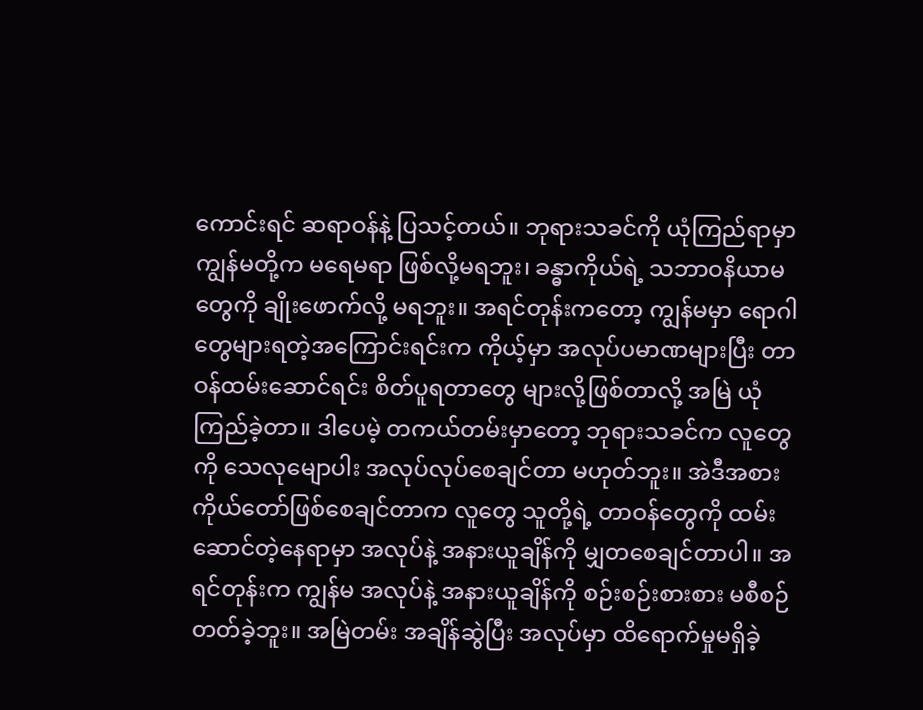ကောင်းရင် ဆရာဝန်နဲ့ ပြသင့်တယ်။ ဘုရားသခင်ကို ယုံကြည်ရာမှာ ကျွန်မတို့က မရေမရာ ဖြစ်လို့မရဘူး၊ ခန္ဓာကိုယ်ရဲ့ သဘာဝနိယာမတွေကို ချိုးဖောက်လို့ မရဘူး။ အရင်တုန်းကတော့ ကျွန်မမှာ ရောဂါတွေများရတဲ့အကြောင်းရင်းက ကိုယ့်မှာ အလုပ်ပမာဏများပြီး တာဝန်ထမ်းဆောင်ရင်း စိတ်ပူရတာတွေ များလို့ဖြစ်တာလို့ အမြဲ ယုံကြည်ခဲ့တာ။ ဒါပေမဲ့ တကယ်တမ်းမှာတော့ ဘုရားသခင်က လူတွေကို သေလုမျောပါး အလုပ်လုပ်စေချင်တာ မဟုတ်ဘူး။ အဲဒီအစား ကိုယ်တော်ဖြစ်စေချင်တာက လူတွေ သူတို့ရဲ့ တာဝန်တွေကို ထမ်းဆောင်တဲ့နေရာမှာ အလုပ်နဲ့ အနားယူချိန်ကို မျှတစေချင်တာပါ။ အရင်တုန်းက ကျွန်မ အလုပ်နဲ့ အနားယူချိန်ကို စဉ်းစဉ်းစားစား မစီစဉ်တတ်ခဲ့ဘူး။ အမြဲတမ်း အချိန်ဆွဲပြီး အလုပ်မှာ ထိရောက်မှုမရှိခဲ့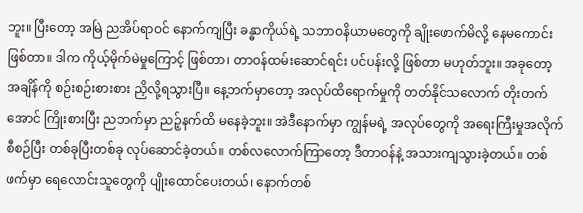ဘူး။ ပြီးတော့ အမြဲ ညအိပ်ရာဝင် နောက်ကျပြီး ခန္ဓာကိုယ်ရဲ့ သဘာဝနိယာမတွေကို ချိုးဖောက်မိလို့ နေမကောင်းဖြစ်တာ။ ဒါက ကိုယ့်မိုက်မဲမှုကြောင့် ဖြစ်တာ၊ တာဝန်ထမ်းဆောင်ရင်း ပင်ပန်းလို့ ဖြစ်တာ မဟုတ်ဘူး။ အခုတော့ အချိန်ကို စဉ်းစဉ်းစားစား ညှိလို့ရသွားပြီ။ နေ့ဘက်မှာတော့ အလုပ်ထိရောက်မှုကို တတ်နိုင်သလောက် တိုးတက်အောင် ကြိုးစားပြီး ညဘက်မှာ ညဉ့်နက်ထိ မနေခဲ့ဘူး။ အဲဒီနောက်မှာ ကျွန်မရဲ့ အလုပ်တွေကို အရေးကြီးမှုအလိုက် စီစဉ်ပြီး တစ်ခုပြီးတစ်ခု လုပ်ဆောင်ခဲ့တယ်။ တစ်လလောက်ကြာတော့ ဒီတာဝန်နဲ့ အသားကျသွားခဲ့တယ်။ တစ်ဖက်မှာ ရေလောင်းသူတွေကို ပျိုးထောင်ပေးတယ်၊ နောက်တစ်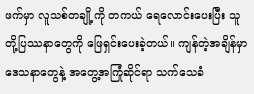ဖက်မှာ လူသစ်တချို့ကို တကယ် ရေလောင်းပေးပြီး သူတို့ပြဿနာတွေကို ဖြေရှင်းပေးခဲ့တယ်။ ကျန်တဲ့အချိန်မှာ ဒေသနာတွေနဲ့ အတွေ့အကြုံဆိုင်ရာ သက်သေခံ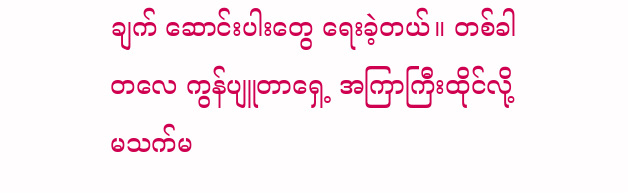ချက် ဆောင်းပါးတွေ ရေးခဲ့တယ်။ တစ်ခါတလေ ကွန်ပျူတာရှေ့ အကြာကြီးထိုင်လို့ မသက်မ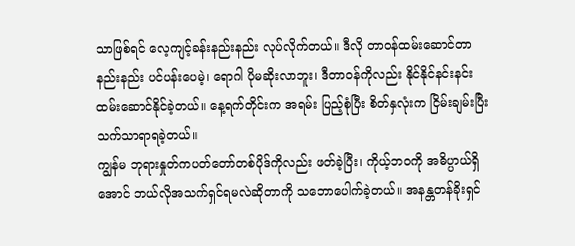သာဖြစ်ရင် လေ့ကျင့်ခန်းနည်းနည်း လုပ်လိုက်တယ်။ ဒီလို တာဝန်ထမ်းဆောင်တာ နည်းနည်း ပင်ပန်းပေမဲ့၊ ရောဂါ ပိုမဆိုးလာဘူး၊ ဒီတာဝန်ကိုလည်း နိုင်နိုင်နင်းနင်း ထမ်းဆောင်နိုင်ခဲ့တယ်။ နေ့ရက်တိုင်းက အရမ်း ပြည့်စုံပြီး စိတ်နှလုံးက ငြိမ်းချမ်းပြီး သက်သာရာရခဲ့တယ်။
ကျွန်မ ဘုရားနှုတ်ကပတ်တော်တစ်ပိုဒ်ကိုလည်း ဖတ်ခဲ့ပြီး၊ ကိုယ့်ဘဝကို အဓိပ္ပာယ်ရှိအောင် ဘယ်လိုအသက်ရှင်ရမလဲဆိုတာကို သဘောပေါက်ခဲ့တယ်။ အနန္တတန်ခိုးရှင်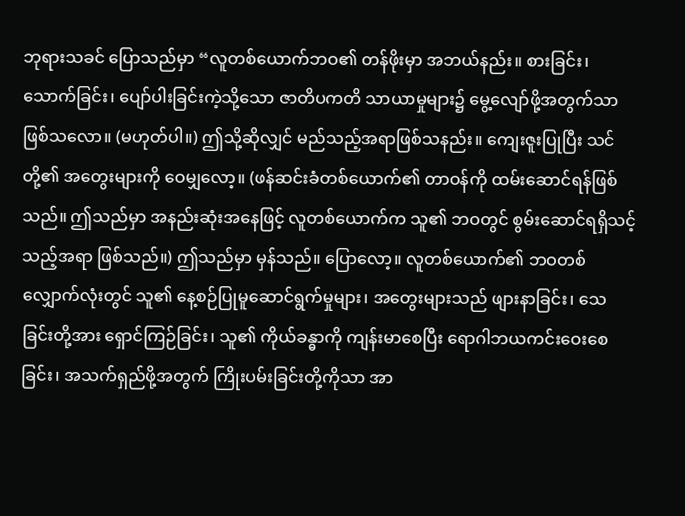ဘုရားသခင် ပြောသည်မှာ “လူတစ်ယောက်ဘဝ၏ တန်ဖိုးမှာ အဘယ်နည်း။ စားခြင်း၊ သောက်ခြင်း၊ ပျော်ပါးခြင်းကဲ့သို့သော ဇာတိပကတိ သာယာမှုများ၌ မွေ့လျော်ဖို့အတွက်သာ ဖြစ်သလော။ (မဟုတ်ပါ။) ဤသို့ဆိုလျှင် မည်သည့်အရာဖြစ်သနည်း။ ကျေးဇူးပြုပြီး သင်တို့၏ အတွေးများကို ဝေမျှလော့။ (ဖန်ဆင်းခံတစ်ယောက်၏ တာဝန်ကို ထမ်းဆောင်ရန်ဖြစ်သည်။ ဤသည်မှာ အနည်းဆုံးအနေဖြင့် လူတစ်ယောက်က သူ၏ ဘဝတွင် စွမ်းဆောင်ရရှိသင့်သည့်အရာ ဖြစ်သည်။) ဤသည်မှာ မှန်သည်။ ပြောလော့။ လူတစ်ယောက်၏ ဘဝတစ်လျှောက်လုံးတွင် သူ၏ နေ့စဉ်ပြုမူဆောင်ရွက်မှုများ၊ အတွေးများသည် ဖျားနာခြင်း၊ သေခြင်းတို့အား ရှောင်ကြဉ်ခြင်း၊ သူ၏ ကိုယ်ခန္ဓာကို ကျန်းမာစေပြီး ရောဂါဘယကင်းဝေးစေခြင်း၊ အသက်ရှည်ဖို့အတွက် ကြိုးပမ်းခြင်းတို့ကိုသာ အာ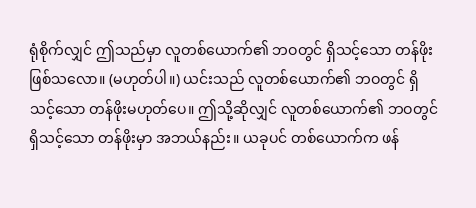ရုံစိုက်လျှင် ဤသည်မှာ လူတစ်ယောက်၏ ဘဝတွင် ရှိသင့်သော တန်ဖိုးဖြစ်သလော။ (မဟုတ်ပါ။) ယင်းသည် လူတစ်ယောက်၏ ဘဝတွင် ရှိသင့်သော တန်ဖိုးမဟုတ်ပေ။ ဤသို့ဆိုလျှင် လူတစ်ယောက်၏ ဘဝတွင် ရှိသင့်သော တန်ဖိုးမှာ အဘယ်နည်း။ ယခုပင် တစ်ယောက်က ဖန်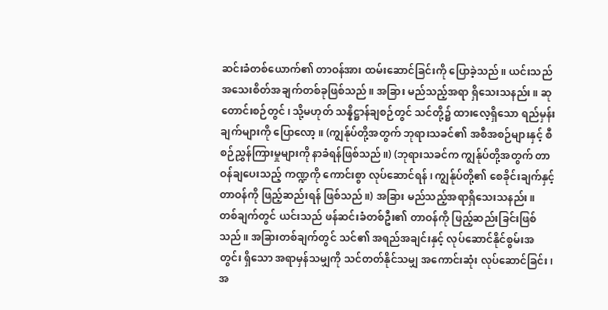ဆင်းခံတစ်ယောက်၏ တာဝန်အား ထမ်းဆောင်ခြင်းကို ပြောခဲ့သည်။ ယင်းသည် အသေးစိတ်အချက်တစ်ခုဖြစ်သည်။ အခြား မည်သည့်အရာ ရှိသေးသနည်း။ ဆုတောင်းစဉ်တွင်၊ သို့မဟုတ် သန္နိဋ္ဌာန်ချစဉ်တွင် သင်တို့၌ ထားလေ့ရှိသော ရည်မှန်းချက်များကို ပြောလော့။ (ကျွန်ုပ်တို့အတွက် ဘုရားသခင်၏ အစီအစဉ်များနှင့် စီစဉ်ညွှန်ကြားမှုများကို နာခံရန်ဖြစ်သည်။) (ဘုရားသခင်က ကျွန်ုပ်တို့အတွက် တာဝန်ချပေးသည့် ကဏ္ဍကို ကောင်းစွာ လုပ်ဆောင်ရန်၊ ကျွန်ုပ်တို့၏ စေခိုင်းချက်နှင့် တာဝန်ကို ဖြည့်ဆည်းရန် ဖြစ်သည်။) အခြား မည်သည့်အရာရှိသေးသနည်း။ တစ်ချက်တွင် ယင်းသည် ဖန်ဆင်းခံတစ်ဦး၏ တာဝန်ကို ဖြည့်ဆည်းခြင်းဖြစ်သည်။ အခြားတစ်ချက်တွင် သင်၏ အရည်အချင်းနှင့် လုပ်ဆောင်နိုင်စွမ်းအတွင်း ရှိသော အရာမှန်သမျှကို သင်တတ်နိုင်သမျှ အကောင်းဆုံး လုပ်ဆောင်ခြင်း၊ အ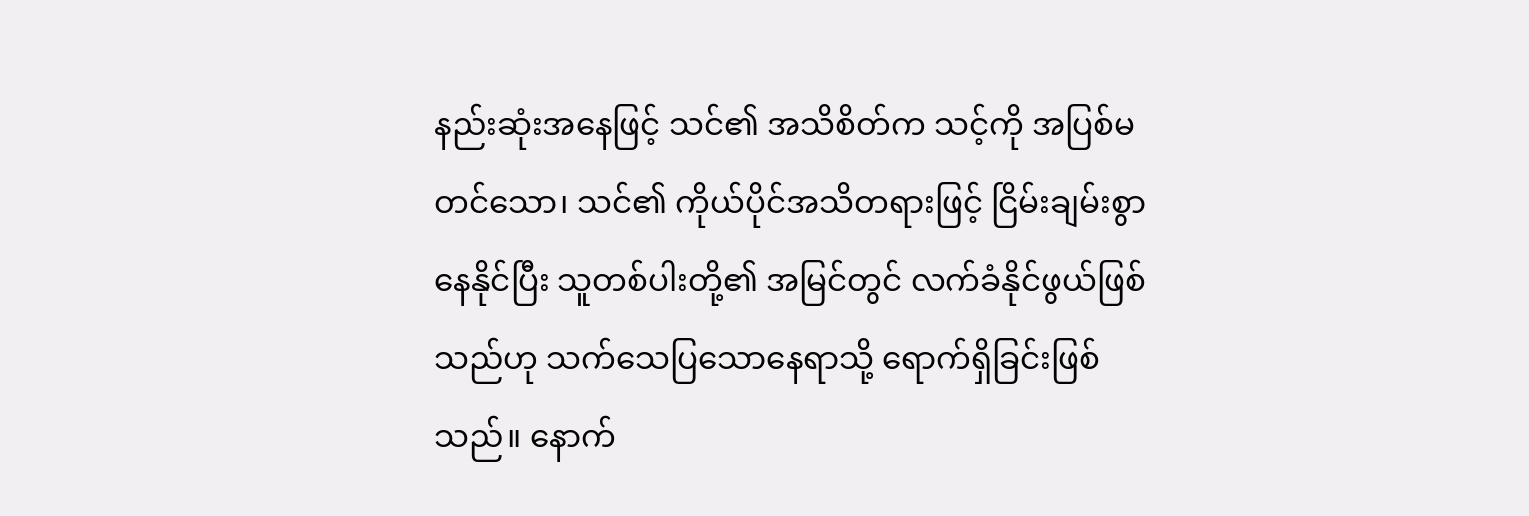နည်းဆုံးအနေဖြင့် သင်၏ အသိစိတ်က သင့်ကို အပြစ်မတင်သော၊ သင်၏ ကိုယ်ပိုင်အသိတရားဖြင့် ငြိမ်းချမ်းစွာနေနိုင်ပြီး သူတစ်ပါးတို့၏ အမြင်တွင် လက်ခံနိုင်ဖွယ်ဖြစ်သည်ဟု သက်သေပြသောနေရာသို့ ရောက်ရှိခြင်းဖြစ်သည်။ နောက်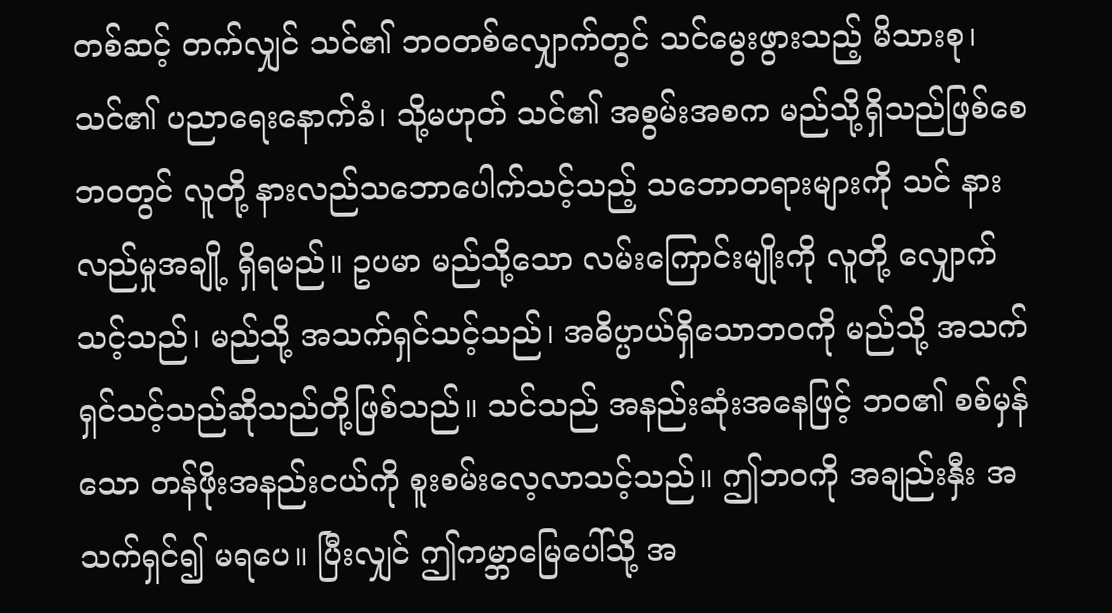တစ်ဆင့် တက်လျှင် သင်၏ ဘဝတစ်လျှောက်တွင် သင်မွေးဖွားသည့် မိသားစု၊ သင်၏ ပညာရေးနောက်ခံ၊ သို့မဟုတ် သင်၏ အစွမ်းအစက မည်သို့ရှိသည်ဖြစ်စေ ဘဝတွင် လူတို့ နားလည်သဘောပေါက်သင့်သည့် သဘောတရားများကို သင် နားလည်မှုအချို့ ရှိရမည်။ ဥပမာ မည်သို့သော လမ်းကြောင်းမျိုးကို လူတို့ လျှောက်သင့်သည်၊ မည်သို့ အသက်ရှင်သင့်သည်၊ အဓိပ္ပာယ်ရှိသောဘဝကို မည်သို့ အသက်ရှင်သင့်သည်ဆိုသည်တို့ဖြစ်သည်။ သင်သည် အနည်းဆုံးအနေဖြင့် ဘဝ၏ စစ်မှန်သော တန်ဖိုးအနည်းငယ်ကို စူးစမ်းလေ့လာသင့်သည်။ ဤဘဝကို အချည်းနှီး အသက်ရှင်၍ မရပေ။ ပြီးလျှင် ဤကမ္ဘာမြေပေါ်သို့ အ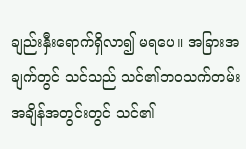ချည်းနှီးရောက်ရှိလာ၍ မရပေ။ အခြားအချက်တွင် သင်သည် သင်၏ဘဝသက်တမ်းအချိန်အတွင်းတွင် သင်၏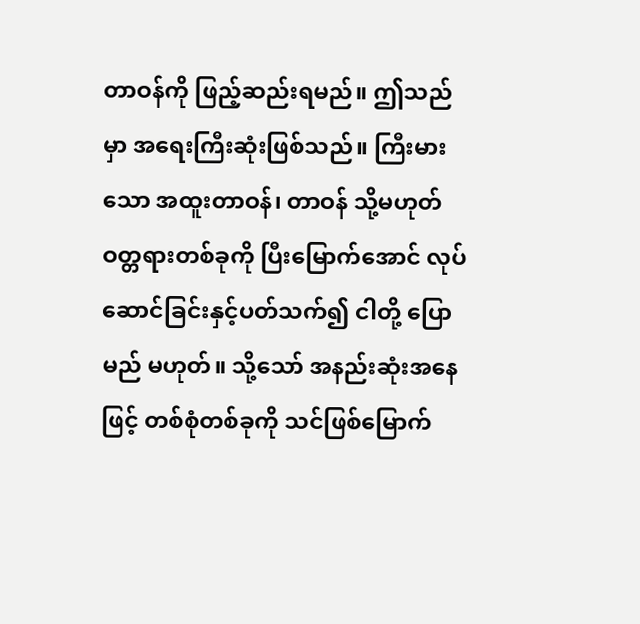တာဝန်ကို ဖြည့်ဆည်းရမည်။ ဤသည်မှာ အရေးကြီးဆုံးဖြစ်သည်။ ကြီးမားသော အထူးတာဝန်၊ တာဝန် သို့မဟုတ် ဝတ္တရားတစ်ခုကို ပြီးမြောက်အောင် လုပ်ဆောင်ခြင်းနှင့်ပတ်သက်၍ ငါတို့ ပြောမည် မဟုတ်။ သို့သော် အနည်းဆုံးအနေဖြင့် တစ်စုံတစ်ခုကို သင်ဖြစ်မြောက်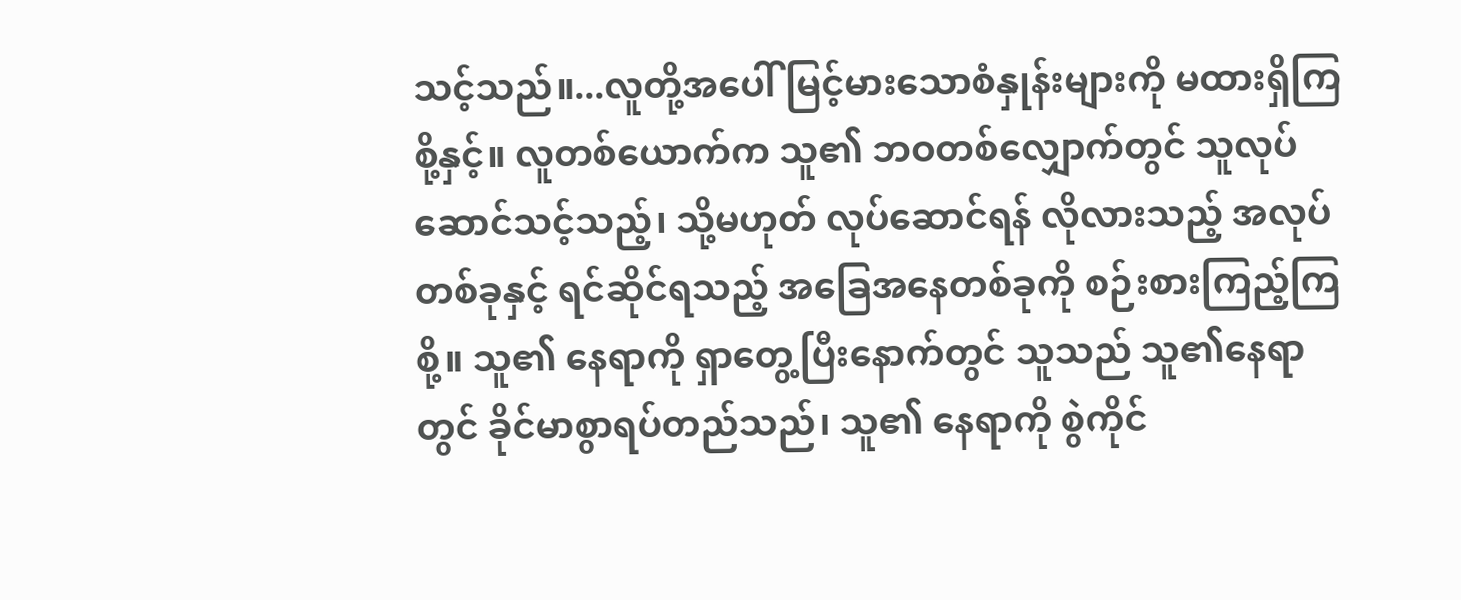သင့်သည်။...လူတို့အပေါ် မြင့်မားသောစံနှုန်းများကို မထားရှိကြစို့နှင့်။ လူတစ်ယောက်က သူ၏ ဘဝတစ်လျှောက်တွင် သူလုပ်ဆောင်သင့်သည့်၊ သို့မဟုတ် လုပ်ဆောင်ရန် လိုလားသည့် အလုပ်တစ်ခုနှင့် ရင်ဆိုင်ရသည့် အခြေအနေတစ်ခုကို စဉ်းစားကြည့်ကြစို့။ သူ၏ နေရာကို ရှာတွေ့ပြီးနောက်တွင် သူသည် သူ၏နေရာတွင် ခိုင်မာစွာရပ်တည်သည်၊ သူ၏ နေရာကို စွဲကိုင်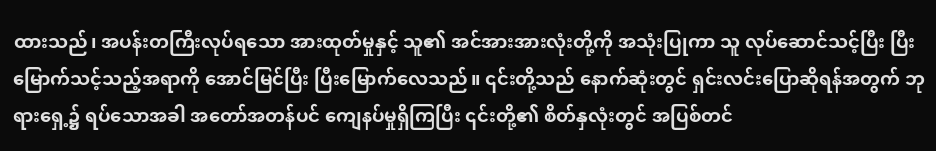ထားသည်၊ အပန်းတကြီးလုပ်ရသော အားထုတ်မှုနှင့် သူ၏ အင်အားအားလုံးတို့ကို အသုံးပြုကာ သူ လုပ်ဆောင်သင့်ပြီး ပြီးမြောက်သင့်သည့်အရာကို အောင်မြင်ပြီး ပြီးမြောက်လေသည်။ ၎င်းတို့သည် နောက်ဆုံးတွင် ရှင်းလင်းပြောဆိုရန်အတွက် ဘုရားရှေ့၌ ရပ်သောအခါ အတော်အတန်ပင် ကျေနပ်မှုရှိကြပြီး ၎င်းတို့၏ စိတ်နှလုံးတွင် အပြစ်တင်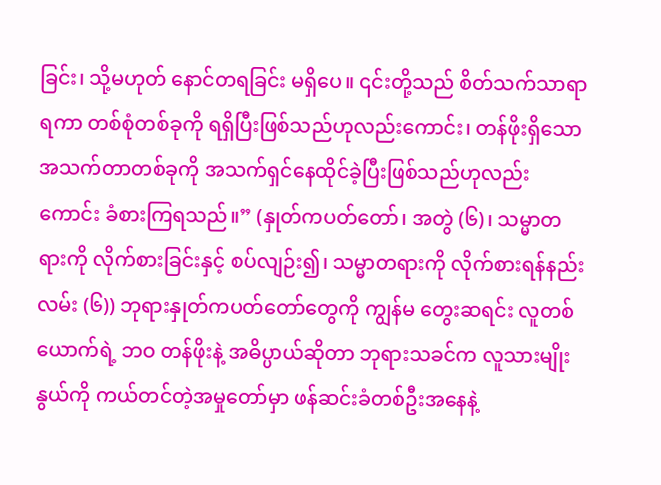ခြင်း၊ သို့မဟုတ် နောင်တရခြင်း မရှိပေ။ ၎င်းတို့သည် စိတ်သက်သာရာရကာ တစ်စုံတစ်ခုကို ရရှိပြီးဖြစ်သည်ဟုလည်းကောင်း၊ တန်ဖိုးရှိသော အသက်တာတစ်ခုကို အသက်ရှင်နေထိုင်ခဲ့ပြီးဖြစ်သည်ဟုလည်းကောင်း ခံစားကြရသည်။” (နှုတ်ကပတ်တော်၊ အတွဲ (၆)၊ သမ္မာတရားကို လိုက်စားခြင်းနှင့် စပ်လျဉ်း၍၊ သမ္မာတရားကို လိုက်စားရန်နည်းလမ်း (၆)) ဘုရားနှုတ်ကပတ်တော်တွေကို ကျွန်မ တွေးဆရင်း လူတစ်ယောက်ရဲ့ ဘဝ တန်ဖိုးနဲ့ အဓိပ္ပာယ်ဆိုတာ ဘုရားသခင်က လူသားမျိုးနွယ်ကို ကယ်တင်တဲ့အမှုတော်မှာ ဖန်ဆင်းခံတစ်ဦးအနေနဲ့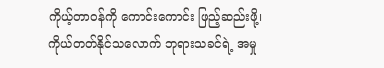ကိုယ့်တာဝန်ကို ကောင်းကောင်း ဖြည့်ဆည်းဖို့၊ ကိုယ်တတ်နိုင်သလောက် ဘုရားသခင်ရဲ့ အမှု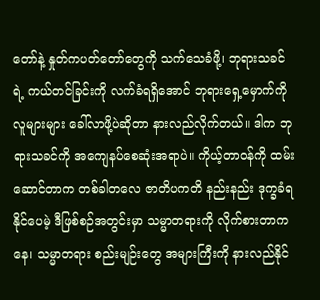တော်နဲ့ နှုတ်ကပတ်တော်တွေကို သက်သေခံဖို့၊ ဘုရားသခင်ရဲ့ ကယ်တင်ခြင်းကို လက်ခံရရှိအောင် ဘုရားရှေ့မှောက်ကို လူများများ ခေါ်လာဖို့ပဲဆိုတာ နားလည်လိုက်တယ်။ ဒါက ဘုရားသခင်ကို အကျေနပ်စေဆုံးအရာပဲ။ ကိုယ့်တာဝန်ကို ထမ်းဆောင်တာက တစ်ခါတလေ ဇာတိပကတိ နည်းနည်း ဒုက္ခခံရနိုင်ပေမဲ့ ဒီဖြစ်စဉ်အတွင်းမှာ သမ္မာတရားကို လိုက်စားတာကနေ၊ သမ္မာတရား စည်းမျဉ်းတွေ အများကြီးကို နားလည်နိုင်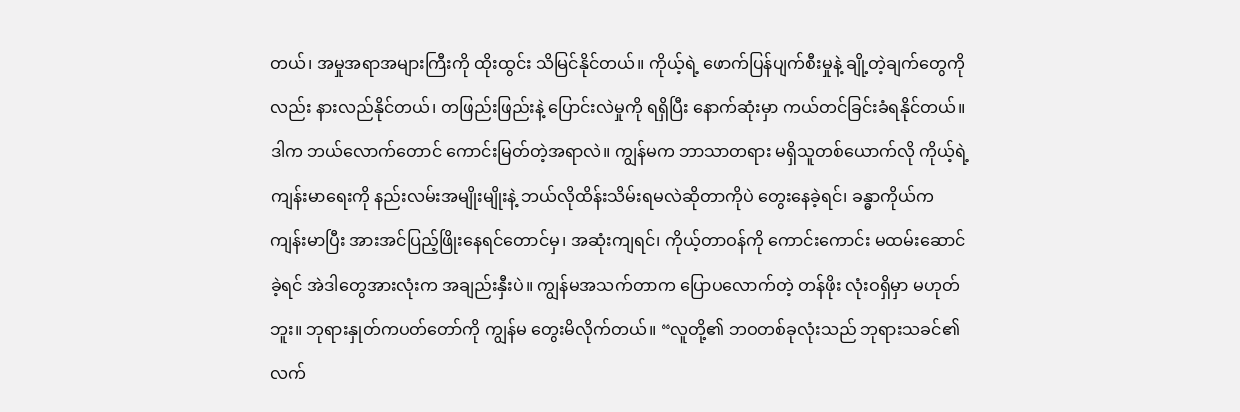တယ်၊ အမှုအရာအများကြီးကို ထိုးထွင်း သိမြင်နိုင်တယ်။ ကိုယ့်ရဲ့ ဖောက်ပြန်ပျက်စီးမှုနဲ့ ချို့တဲ့ချက်တွေကိုလည်း နားလည်နိုင်တယ်၊ တဖြည်းဖြည်းနဲ့ ပြောင်းလဲမှုကို ရရှိပြီး နောက်ဆုံးမှာ ကယ်တင်ခြင်းခံရနိုင်တယ်။ ဒါက ဘယ်လောက်တောင် ကောင်းမြတ်တဲ့အရာလဲ။ ကျွန်မက ဘာသာတရား မရှိသူတစ်ယောက်လို ကိုယ့်ရဲ့ ကျန်းမာရေးကို နည်းလမ်းအမျိုးမျိုးနဲ့ ဘယ်လိုထိန်းသိမ်းရမလဲဆိုတာကိုပဲ တွေးနေခဲ့ရင်၊ ခန္ဓာကိုယ်က ကျန်းမာပြီး အားအင်ပြည့်ဖြိုးနေရင်တောင်မှ၊ အဆုံးကျရင်၊ ကိုယ့်တာဝန်ကို ကောင်းကောင်း မထမ်းဆောင်ခဲ့ရင် အဲဒါတွေအားလုံးက အချည်းနှီးပဲ။ ကျွန်မအသက်တာက ပြောပလောက်တဲ့ တန်ဖိုး လုံးဝရှိမှာ မဟုတ်ဘူး။ ဘုရားနှုတ်ကပတ်တော်ကို ကျွန်မ တွေးမိလိုက်တယ်။ “လူတို့၏ ဘဝတစ်ခုလုံးသည် ဘုရားသခင်၏ လက်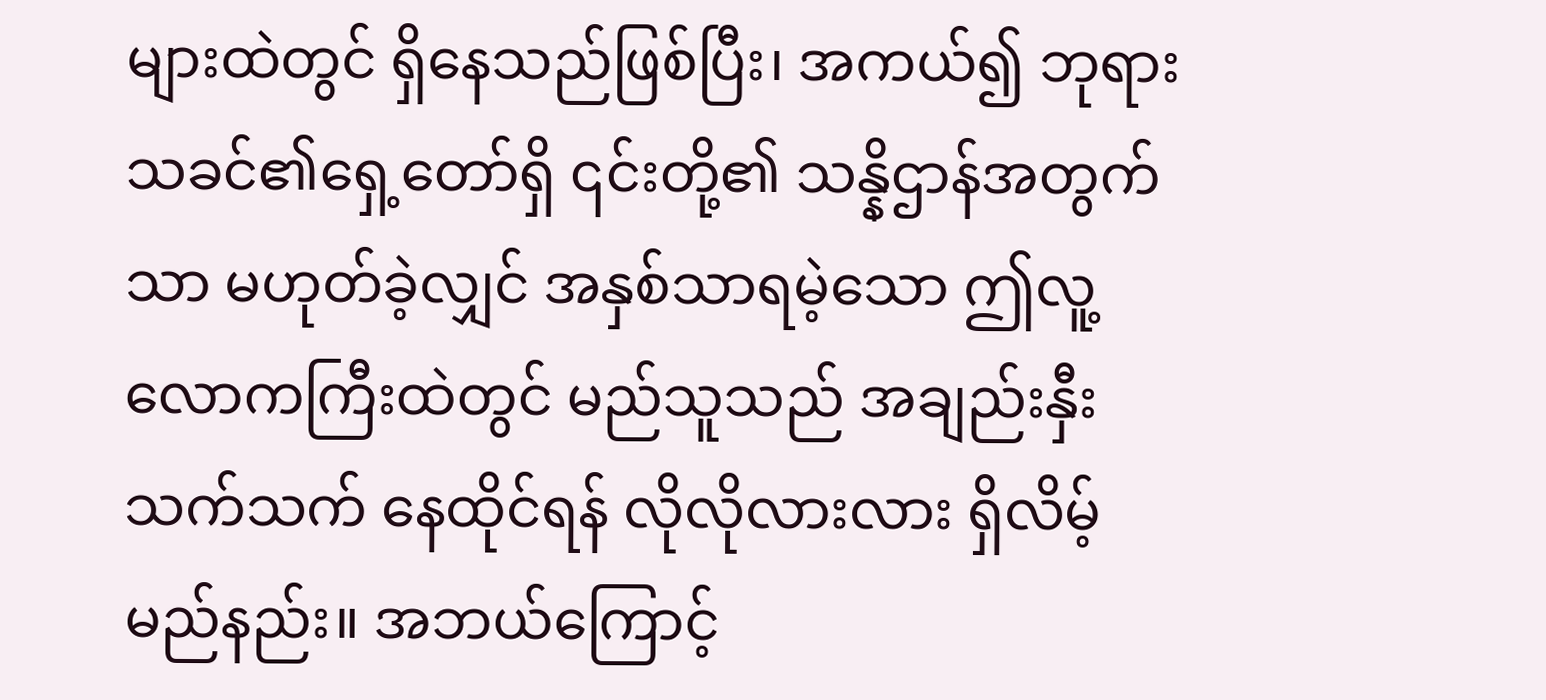များထဲတွင် ရှိနေသည်ဖြစ်ပြီး၊ အကယ်၍ ဘုရားသခင်၏ရှေ့တော်ရှိ ၎င်းတို့၏ သန္နိဌာန်အတွက်သာ မဟုတ်ခဲ့လျှင် အနှစ်သာရမဲ့သော ဤလူ့လောကကြီးထဲတွင် မည်သူသည် အချည်းနှီးသက်သက် နေထိုင်ရန် လိုလိုလားလား ရှိလိမ့်မည်နည်း။ အဘယ်ကြောင့်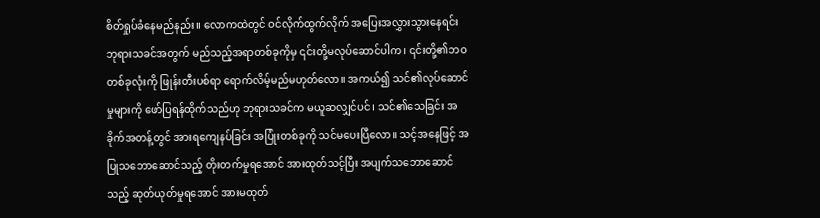စိတ်ရှုပ်ခံနေမည်နည်း။ လောကထဲတွင် ဝင်လိုက်ထွက်လိုက် အပြေးအလွှားသွားနေရင်း ဘုရားသခင်အတွက် မည်သည့်အရာတစ်ခုကိုမှ ၎င်းတို့မလုပ်ဆောင်ပါက၊ ၎င်းတို့၏ဘဝတစ်ခုလုံးကို ဖြုန်းတီးပစ်ရာ ရောက်လိမ့်မည်မဟုတ်လော။ အကယ်၍ သင်၏လုပ်ဆောင်မှုများကို ဖော်ပြရန်ထိုက်သည်ဟု ဘုရားသခင်က မယူဆလျှင်ပင်၊ သင်၏သေခြင်း အခိုက်အတန့်တွင် အားရကျေနပ်ခြင်း အပြုံးတစ်ခုကို သင်မပေးပြီလော။ သင့်အနေဖြင့် အပြုသဘောဆောင်သည့် တိုးတက်မှုရအောင် အားထုတ်သင့်ပြီး အပျက်သဘောဆောင်သည့် ဆုတ်ယုတ်မှုရအောင် အားမထုတ်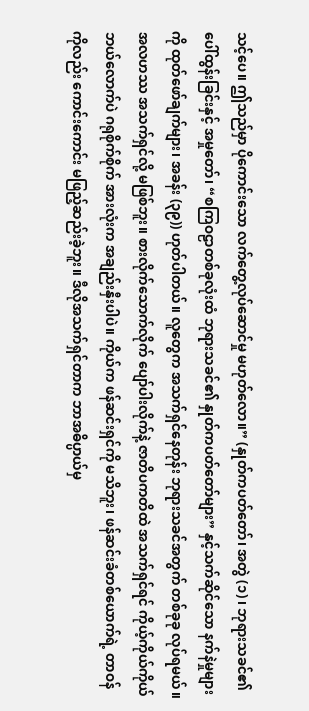သင့်ပေ။ ဤသည်မှာ ပိုကောင်းသော လက်တွေ့လုပ်ဆောင်မှု မဟုတ်လော။” (နှုတ်ကပတ်တော်၊ အတွဲ (၁)၊ ဘုရားသခင်၏ ပေါ်ထွန်းခြင်းနှင့် အမှုတော်၊ “စကြဝဠာတစ်ခုလုံးထံ ဘုရားသခင်၏ နှုတ်ကပတ်တော်များ” နှင့်သက်ဆိုင်သော နက်နဲမှုများကို ထုတ်ဖော်ချက်များ၊ အခန်း (၃၉)) ဟုတ်ပါတယ်။ လူတွေက အသက်ရှင်နေတုန်း ဘုရားသခင်အတွက် တစ်ခုခု လုပ်ရမယ်။ အလဟဿ အသက်ရှင်လို့ မဖြစ်ဘူး။ စားလိုက်သောက်လိုက် ပျော်ပါးလိုက်နဲ့ ဇာတိပကတိထဲ အသက်ရှင်ရင် ကိုယ့်ကိုယ်ကိုယ် ဘယ်လောက်ပဲ ဂရုစိုက်စိုက် အားလုံးက အချည်းနှီးပါပဲ။ ကိုယ်က ဖန်ဆင်းရှင်ကို မသိဘူး၊ ဖန်ဆင်းခံတစ်ယောက်ရဲ့ တာဝန်ကိုလည်း ကောင်းကောင်း မဖြည့်ဆည်းခဲ့ဘူး။ ဒီလိုအသက်ရှင်တာက ဘာအဓိပ္ပာယ်မှ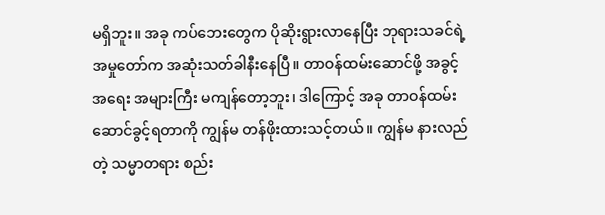မရှိဘူး။ အခု ကပ်ဘေးတွေက ပိုဆိုးရွားလာနေပြီး ဘုရားသခင်ရဲ့ အမှုတော်က အဆုံးသတ်ခါနီးနေပြီ။ တာဝန်ထမ်းဆောင်ဖို့ အခွင့်အရေး အများကြီး မကျန်တော့ဘူး၊ ဒါကြောင့် အခု တာဝန်ထမ်းဆောင်ခွင့်ရတာကို ကျွန်မ တန်ဖိုးထားသင့်တယ်။ ကျွန်မ နားလည်တဲ့ သမ္မာတရား စည်း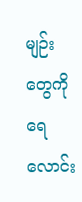မျဉ်းတွေကို ရေလောင်း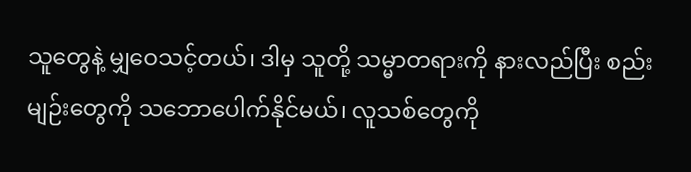သူတွေနဲ့ မျှဝေသင့်တယ်၊ ဒါမှ သူတို့ သမ္မာတရားကို နားလည်ပြီး စည်းမျဉ်းတွေကို သဘောပေါက်နိုင်မယ်၊ လူသစ်တွေကို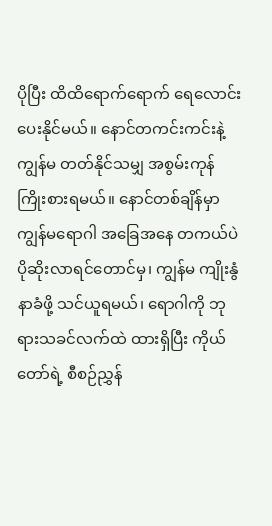ပိုပြီး ထိထိရောက်ရောက် ရေလောင်းပေးနိုင်မယ်။ နောင်တကင်းကင်းနဲ့ ကျွန်မ တတ်နိုင်သမျှ အစွမ်းကုန် ကြိုးစားရမယ်။ နောင်တစ်ချိန်မှာ ကျွန်မရောဂါ အခြေအနေ တကယ်ပဲ ပိုဆိုးလာရင်တောင်မှ၊ ကျွန်မ ကျိုးနွံနာခံဖို့ သင်ယူရမယ်၊ ရောဂါကို ဘုရားသခင်လက်ထဲ ထားရှိပြီး ကိုယ်တော်ရဲ့ စီစဉ်ညွှန်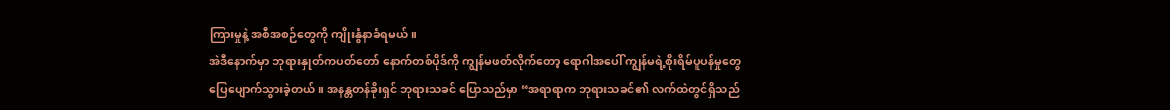ကြားမှုနဲ့ အစီအစဉ်တွေကို ကျိုးနွံနာခံရမယ်။
အဲဒီနောက်မှာ ဘုရားနှုတ်ကပတ်တော် နောက်တစ်ပိုဒ်ကို ကျွန်မဖတ်လိုက်တော့ ရောဂါအပေါ် ကျွန်မရဲ့စိုးရိမ်ပူပန်မှုတွေ ပြေပျောက်သွားခဲ့တယ်။ အနန္တတန်ခိုးရှင် ဘုရားသခင် ပြောသည်မှာ “အရာရာက ဘုရားသခင်၏ လက်ထဲတွင်ရှိသည်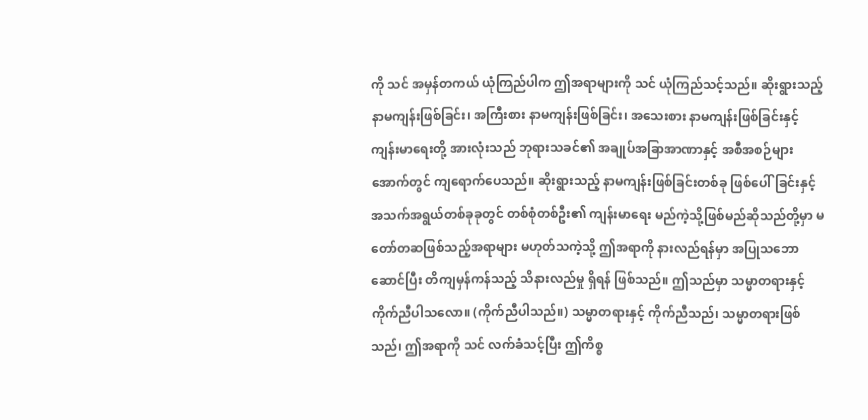ကို သင် အမှန်တကယ် ယုံကြည်ပါက ဤအရာများကို သင် ယုံကြည်သင့်သည်။ ဆိုးရွားသည့် နာမကျန်းဖြစ်ခြင်း၊ အကြီးစား နာမကျန်းဖြစ်ခြင်း၊ အသေးစား နာမကျန်းဖြစ်ခြင်းနှင့် ကျန်းမာရေးတို့ အားလုံးသည် ဘုရားသခင်၏ အချုပ်အခြာအာဏာနှင့် အစီအစဉ်များအောက်တွင် ကျရောက်ပေသည်။ ဆိုးရွားသည့် နာမကျန်းဖြစ်ခြင်းတစ်ခု ဖြစ်ပေါ်ခြင်းနှင့် အသက်အရွယ်တစ်ခုခုတွင် တစ်စုံတစ်ဦး၏ ကျန်းမာရေး မည်ကဲ့သို့ဖြစ်မည်ဆိုသည်တို့မှာ မတော်တဆဖြစ်သည့်အရာများ မဟုတ်သကဲ့သို့ ဤအရာကို နားလည်ရန်မှာ အပြုသဘောဆောင်ပြီး တိကျမှန်ကန်သည့် သိနားလည်မှု ရှိရန် ဖြစ်သည်။ ဤသည်မှာ သမ္မာတရားနှင့် ကိုက်ညီပါသလော။ (ကိုက်ညီပါသည်။) သမ္မာတရားနှင့် ကိုက်ညီသည်၊ သမ္မာတရားဖြစ်သည်၊ ဤအရာကို သင် လက်ခံသင့်ပြီး ဤကိစ္စ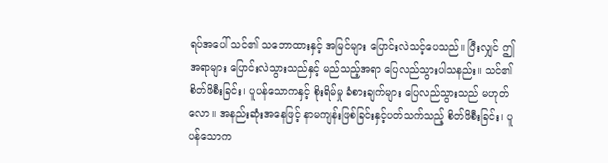ရပ်အပေါ် သင်၏ သဘောထားနှင့် အမြင်များ ပြောင်းလဲသင့်ပေသည်။ ပြီးလျှင် ဤအရာများ ပြောင်းလဲသွားသည်နှင့် မည်သည့်အရာ ပြေလည်သွားပါသနည်း။ သင်၏ စိတ်ဖိစီးခြင်း၊ ပူပန်သောကနှင့် စိုးရိမ်မှု ခံစားချက်များ ပြေလည်သွားသည် မဟုတ်လော။ အနည်းဆုံးအနေဖြင့် နာမကျန်းဖြစ်ခြင်းနှင့်ပတ်သက်သည့် စိတ်ဖိစီးခြင်း၊ ပူပန်သောက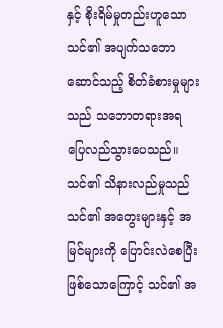နှင့် စိုးရိမ်မှုတည်းဟူသော သင်၏ အပျက်သဘောဆောင်သည့် စိတ်ခံစားမှုများသည် သဘောတရားအရ ပြေလည်သွားပေသည်။ သင်၏ သိနားလည်မှုသည် သင်၏ အတွေးများနှင့် အမြင်များကို ပြောင်းလဲစေပြီးဖြစ်သောကြောင့် သင်၏ အ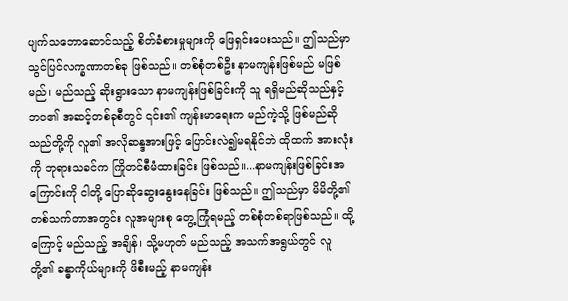ပျက်သဘောဆောင်သည့် စိတ်ခံစားမှုများကို ဖြေရှင်းပေးသည်။ ဤသည်မှာ သွင်ပြင်လက္ခဏာတစ်ခု ဖြစ်သည်။ တစ်စုံတစ်ဦး နာမကျန်းဖြစ်မည် မဖြစ်မည်၊ မည်သည့် ဆိုးရွားသော နာမကျန်းဖြစ်ခြင်းကို သူ ရရှိမည်ဆိုသည်နှင့် ဘဝ၏ အဆင့်တစ်ခုစီတွင် ၎င်း၏ ကျန်းမာရေးက မည်ကဲ့သို့ ဖြစ်မည်ဆိုသည်တို့ကို လူ၏ အလိုဆန္ဒအားဖြင့် ပြောင်းလဲ၍မရနိုင်ဘဲ ထိုထက် အားလုံးကို ဘုရားသခင်က ကြိုတင်စီမံထားခြင်း ဖြစ်သည်။...နာမကျန်းဖြစ်ခြင်းအကြောင်းကို ငါတို့ ပြောဆိုဆွေးနွေးနေခြင်း ဖြစ်သည်။ ဤသည်မှာ မိမိတို့၏ တစ်သက်တာအတွင်း လူအများစု တွေ့ကြုံရမည့် တစ်စုံတစ်ရာဖြစ်သည်။ ထို့ကြောင့် မည်သည့် အချိန်၊ သို့မဟုတ် မည်သည့် အသက်အရွယ်တွင် လူတို့၏ ခန္ဓာကိုယ်များကို ဖိစီးမည့် နာမကျန်း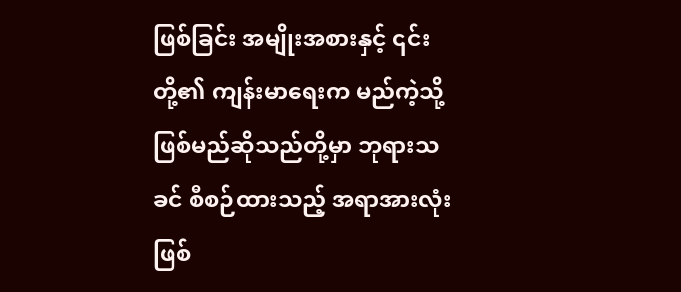ဖြစ်ခြင်း အမျိုးအစားနှင့် ၎င်းတို့၏ ကျန်းမာရေးက မည်ကဲ့သို့ဖြစ်မည်ဆိုသည်တို့မှာ ဘုရားသခင် စီစဉ်ထားသည့် အရာအားလုံးဖြစ်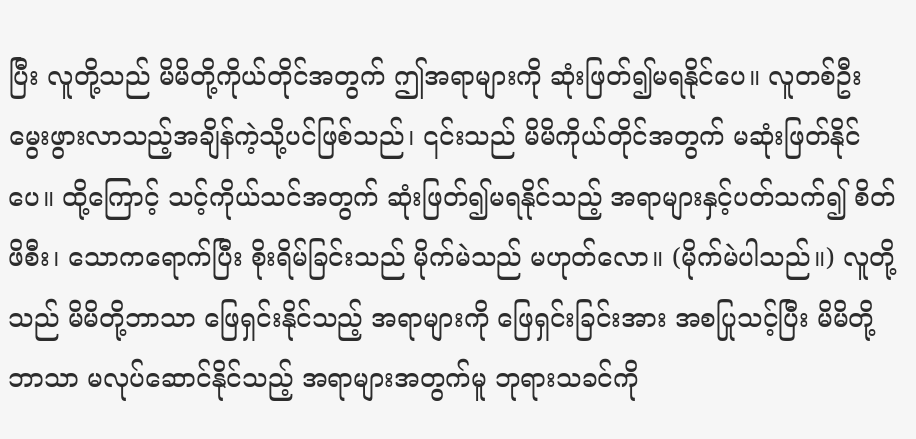ပြီး လူတို့သည် မိမိတို့ကိုယ်တိုင်အတွက် ဤအရာများကို ဆုံးဖြတ်၍မရနိုင်ပေ။ လူတစ်ဦး မွေးဖွားလာသည့်အချိန်ကဲ့သို့ပင်ဖြစ်သည်၊ ၎င်းသည် မိမိကိုယ်တိုင်အတွက် မဆုံးဖြတ်နိုင်ပေ။ ထို့ကြောင့် သင့်ကိုယ်သင်အတွက် ဆုံးဖြတ်၍မရနိုင်သည့် အရာများနှင့်ပတ်သက်၍ စိတ်ဖိစီး၊ သောကရောက်ပြီး စိုးရိမ်ခြင်းသည် မိုက်မဲသည် မဟုတ်လော။ (မိုက်မဲပါသည်။) လူတို့သည် မိမိတို့ဘာသာ ဖြေရှင်းနိုင်သည့် အရာများကို ဖြေရှင်းခြင်းအား အစပြုသင့်ပြီး မိမိတို့ဘာသာ မလုပ်ဆောင်နိုင်သည့် အရာများအတွက်မူ ဘုရားသခင်ကို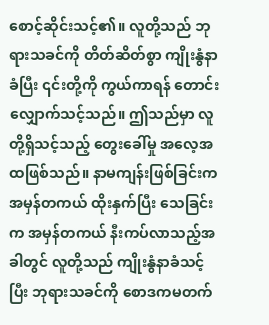စောင့်ဆိုင်းသင့်၏။ လူတို့သည် ဘုရားသခင်ကို တိတ်ဆိတ်စွာ ကျိုးနွံနာခံပြီး ၎င်းတို့ကို ကွယ်ကာရန် တောင်းလျှောက်သင့်သည်။ ဤသည်မှာ လူတို့ရှိသင့်သည့် တွေးခေါ်မှု အလေ့အထဖြစ်သည်။ နာမကျန်းဖြစ်ခြင်းက အမှန်တကယ် ထိုးနှက်ပြီး သေခြင်းက အမှန်တကယ် နီးကပ်လာသည့်အခါတွင် လူတို့သည် ကျိုးနွံနာခံသင့်ပြီး ဘုရားသခင်ကို စောဒကမတက်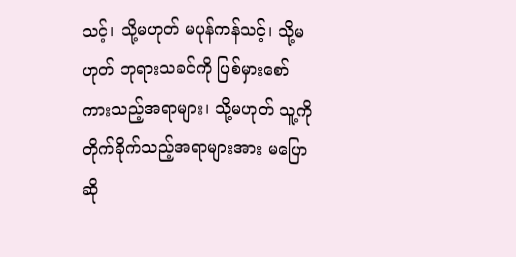သင့်၊ သို့မဟုတ် မပုန်ကန်သင့်၊ သို့မဟုတ် ဘုရားသခင်ကို ပြစ်မှားစော်ကားသည့်အရာများ၊ သို့မဟုတ် သူ့ကို တိုက်ခိုက်သည့်အရာများအား မပြောဆို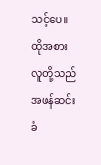သင့်ပေ။ ထိုအစား လူတို့သည် အဖန်ဆင်းခံ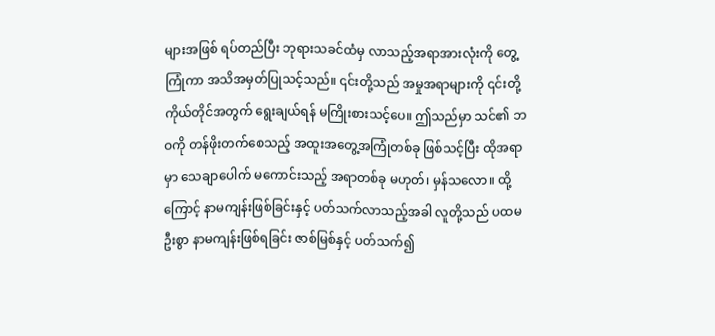များအဖြစ် ရပ်တည်ပြီး ဘုရားသခင်ထံမှ လာသည့်အရာအားလုံးကို တွေ့ကြုံကာ အသိအမှတ်ပြုသင့်သည်။ ၎င်းတို့သည် အမှုအရာများကို ၎င်းတို့ကိုယ်တိုင်အတွက် ရွေးချယ်ရန် မကြိုးစားသင့်ပေ။ ဤသည်မှာ သင်၏ ဘဝကို တန်ဖိုးတက်စေသည့် အထူးအတွေ့အကြုံတစ်ခု ဖြစ်သင့်ပြီး ထိုအရာမှာ သေချာပေါက် မကောင်းသည့် အရာတစ်ခု မဟုတ်၊ မှန်သလော။ ထို့ကြောင့် နာမကျန်းဖြစ်ခြင်းနှင့် ပတ်သက်လာသည့်အခါ လူတို့သည် ပထမဦးစွာ နာမကျန်းဖြစ်ရခြင်း ဇာစ်မြစ်နှင့် ပတ်သက်၍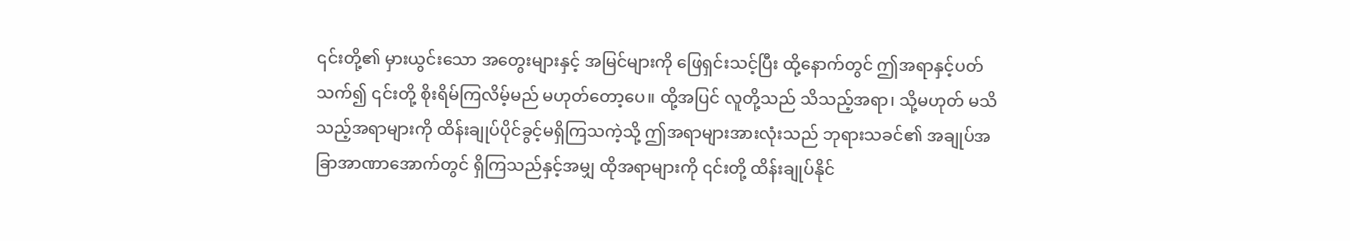၎င်းတို့၏ မှားယွင်းသော အတွေးများနှင့် အမြင်များကို ဖြေရှင်းသင့်ပြီး ထို့နောက်တွင် ဤအရာနှင့်ပတ်သက်၍ ၎င်းတို့ စိုးရိမ်ကြလိမ့်မည် မဟုတ်တော့ပေ။ ထို့အပြင် လူတို့သည် သိသည့်အရာ၊ သို့မဟုတ် မသိသည့်အရာများကို ထိန်းချုပ်ပိုင်ခွင့်မရှိကြသကဲ့သို့ ဤအရာများအားလုံးသည် ဘုရားသခင်၏ အချုပ်အခြာအာဏာအောက်တွင် ရှိကြသည်နှင့်အမျှ ထိုအရာများကို ၎င်းတို့ ထိန်းချုပ်နိုင်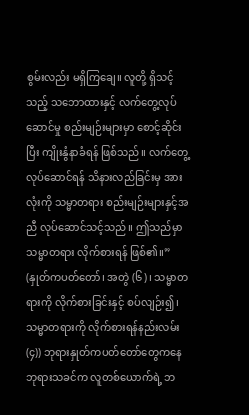စွမ်းလည်း မရှိကြချေ။ လူတို့ ရှိသင့်သည့် သဘောထားနှင့် လက်တွေ့လုပ်ဆောင်မှု စည်းမျဉ်းများမှာ စောင့်ဆိုင်းပြီး ကျိုးနွံနာခံရန် ဖြစ်သည်။ လက်တွေ့လုပ်ဆောင်ရန် သိနားလည်ခြင်းမှ အားလုံးကို သမ္မာတရား စည်းမျဉ်းများနှင့်အညီ လုပ်ဆောင်သင့်သည်။ ဤသည်မှာ သမ္မာတရား လိုက်စားရန် ဖြစ်၏။” (နှုတ်ကပတ်တော်၊ အတွဲ (၆)၊ သမ္မာတရားကို လိုက်စားခြင်းနှင့် စပ်လျဉ်း၍၊ သမ္မာတရားကို လိုက်စားရန်နည်းလမ်း (၄)) ဘုရားနှုတ်ကပတ်တော်တွေကနေ ဘုရားသခင်က လူတစ်ယောက်ရဲ့ ဘ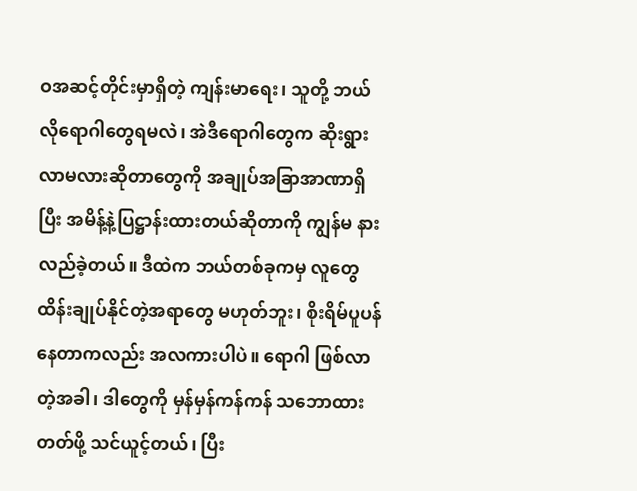ဝအဆင့်တိုင်းမှာရှိတဲ့ ကျန်းမာရေး၊ သူတို့ ဘယ်လိုရောဂါတွေရမလဲ၊ အဲဒီရောဂါတွေက ဆိုးရွားလာမလားဆိုတာတွေကို အချုပ်အခြာအာဏာရှိပြီး အမိန့်နဲ့ပြဋ္ဌာန်းထားတယ်ဆိုတာကို ကျွန်မ နားလည်ခဲ့တယ်။ ဒီထဲက ဘယ်တစ်ခုကမှ လူတွေ ထိန်းချုပ်နိုင်တဲ့အရာတွေ မဟုတ်ဘူး၊ စိုးရိမ်ပူပန်နေတာကလည်း အလကားပါပဲ။ ရောဂါ ဖြစ်လာတဲ့အခါ၊ ဒါတွေကို မှန်မှန်ကန်ကန် သဘောထားတတ်ဖို့ သင်ယူင့်တယ်၊ ပြီး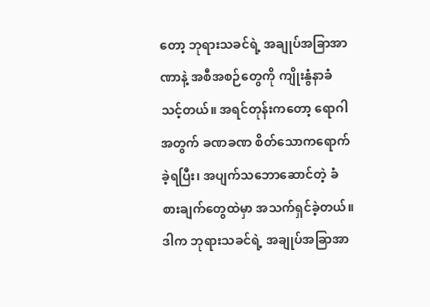တော့ ဘုရားသခင်ရဲ့ အချုပ်အခြာအာဏာနဲ့ အစီအစဉ်တွေကို ကျိုးနွံနာခံသင့်တယ်။ အရင်တုန်းကတော့ ရောဂါအတွက် ခဏခဏ စိတ်သောကရောက်ခဲ့ရပြီး၊ အပျက်သဘောဆောင်တဲ့ ခံစားချက်တွေထဲမှာ အသက်ရှင်ခဲ့တယ်။ ဒါက ဘုရားသခင်ရဲ့ အချုပ်အခြာအာ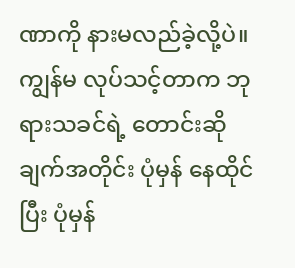ဏာကို နားမလည်ခဲ့လို့ပဲ။ ကျွန်မ လုပ်သင့်တာက ဘုရားသခင်ရဲ့ တောင်းဆိုချက်အတိုင်း ပုံမှန် နေထိုင်ပြီး ပုံမှန်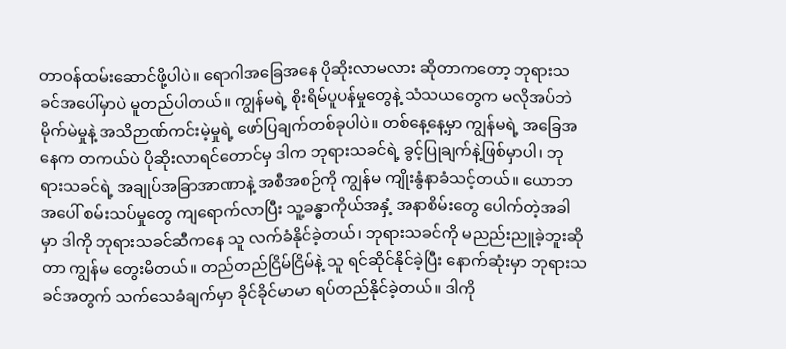တာဝန်ထမ်းဆောင်ဖို့ပါပဲ။ ရောဂါအခြေအနေ ပိုဆိုးလာမလား ဆိုတာကတော့ ဘုရားသခင်အပေါ်မှာပဲ မူတည်ပါတယ်။ ကျွန်မရဲ့ စိုးရိမ်ပူပန်မှုတွေနဲ့ သံသယတွေက မလိုအပ်ဘဲ မိုက်မဲမှုနဲ့ အသိဉာဏ်ကင်းမဲ့မှုရဲ့ ဖော်ပြချက်တစ်ခုပါပဲ။ တစ်နေ့နေ့မှာ ကျွန်မရဲ့ အခြေအနေက တကယ်ပဲ ပိုဆိုးလာရင်တောင်မှ ဒါက ဘုရားသခင်ရဲ့ ခွင့်ပြုချက်နဲ့ဖြစ်မှာပါ၊ ဘုရားသခင်ရဲ့ အချုပ်အခြာအာဏာနဲ့ အစီအစဉ်ကို ကျွန်မ ကျိုးနွံနာခံသင့်တယ်။ ယောဘအပေါ် စမ်းသပ်မှုတွေ ကျရောက်လာပြီး သူ့ခန္ဓာကိုယ်အနှံ့ အနာစိမ်းတွေ ပေါက်တဲ့အခါမှာ ဒါကို ဘုရားသခင်ဆီကနေ သူ လက်ခံနိုင်ခဲ့တယ်၊ ဘုရားသခင်ကို မညည်းညူခဲ့ဘူးဆိုတာ ကျွန်မ တွေးမိတယ်။ တည်တည်ငြိမ်ငြိမ်နဲ့ သူ ရင်ဆိုင်နိုင်ခဲ့ပြီး နောက်ဆုံးမှာ ဘုရားသခင်အတွက် သက်သေခံချက်မှာ ခိုင်ခိုင်မာမာ ရပ်တည်နိုင်ခဲ့တယ်။ ဒါကို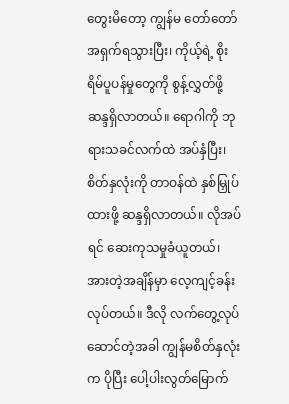တွေးမိတော့ ကျွန်မ တော်တော် အရှက်ရသွားပြီး၊ ကိုယ့်ရဲ့ စိုးရိမ်ပူပန်မှုတွေကို စွန့်လွှတ်ဖို့ ဆန္ဒရှိလာတယ်။ ရောဂါကို ဘုရားသခင်လက်ထဲ အပ်နှံပြီး၊ စိတ်နှလုံးကို တာဝန်ထဲ နှစ်မြှုပ်ထားဖို့ ဆန္ဒရှိလာတယ်။ လိုအပ်ရင် ဆေးကုသမှုခံယူတယ်၊ အားတဲ့အချိန်မှာ လေ့ကျင့်ခန်း လုပ်တယ်။ ဒီလို လက်တွေ့လုပ်ဆောင်တဲ့အခါ ကျွန်မစိတ်နှလုံးက ပိုပြီး ပေါ့ပါးလွတ်မြောက်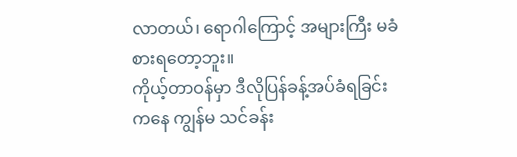လာတယ်၊ ရောဂါကြောင့် အများကြီး မခံစားရတော့ဘူး။
ကိုယ့်တာဝန်မှာ ဒီလိုပြန်ခန့်အပ်ခံရခြင်းကနေ ကျွန်မ သင်ခန်း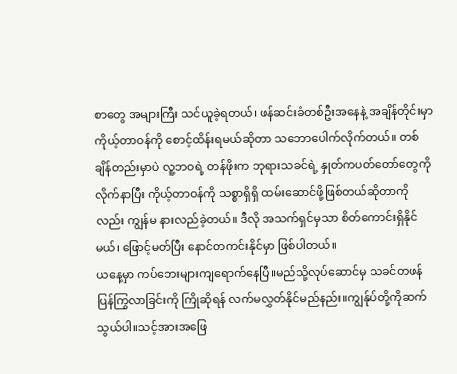စာတွေ အများကြီး သင်ယူခဲ့ရတယ်၊ ဖန်ဆင်းခံတစ်ဦးအနေနဲ့ အချိန်တိုင်းမှာ ကိုယ့်တာဝန်ကို စောင့်ထိန်းရမယ်ဆိုတာ သဘောပေါက်လိုက်တယ်။ တစ်ချိန်တည်းမှာပဲ လူ့ဘဝရဲ့ တန်ဖိုးက ဘုရားသခင်ရဲ့ နှုတ်ကပတ်တော်တွေကို လိုက်နာပြီး ကိုယ့်တာဝန်ကို သစ္စာရှိရှိ ထမ်းဆောင်ဖို့ဖြစ်တယ်ဆိုတာကိုလည်း ကျွန်မ နားလည်ခဲ့တယ်။ ဒီလို အသက်ရှင်မှသာ စိတ်ကောင်းရှိနိုင်မယ်၊ ဖြောင့်မတ်ပြီး နောင်တကင်းနိုင်မှာ ဖြစ်ပါတယ်။
ယနေ့မှာ ကပ်ဘေးများကျရောက်နေပြီ။မည်သို့လုပ်ဆောင်မှ သခင်တဖန်ပြန်ကြွလာခြင်းကို ကြိုဆိုရန် လက်မလွှတ်နိုင်မည်နည်း။ကျွန်ုပ်တို့ကိုဆက်သွယ်ပါ။သင့်အားအဖြေ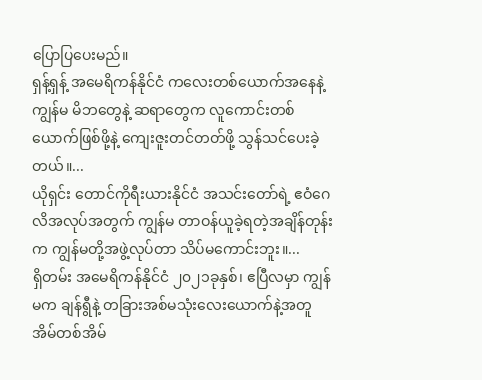ပြောပြပေးမည်။
ရှန့်ရှန့် အမေရိကန်နိုင်ငံ ကလေးတစ်ယောက်အနေနဲ့ ကျွန်မ မိဘတွေနဲ့ ဆရာတွေက လူကောင်းတစ်ယောက်ဖြစ်ဖို့နဲ့ ကျေးဇူးတင်တတ်ဖို့ သွန်သင်ပေးခဲ့တယ်။...
ယိုရှင်း တောင်ကိုရီးယားနိုင်ငံ အသင်းတော်ရဲ့ ဧဝံဂေလိအလုပ်အတွက် ကျွန်မ တာဝန်ယူခဲ့ရတဲ့အချိန်တုန်းက ကျွန်မတို့အဖွဲ့လုပ်တာ သိပ်မကောင်းဘူး။...
ရှိတမ်း အမေရိကန်နိုင်ငံ ၂၀၂၁ခုနှစ်၊ ဧပြီလမှာ ကျွန်မက ချန်ရွီနဲ့ တခြားအစ်မသုံးလေးယောက်နဲ့အတူ အိမ်တစ်အိမ်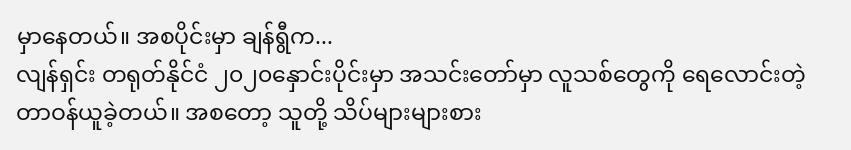မှာနေတယ်။ အစပိုင်းမှာ ချန်ရွီက...
လျန်ရှင်း တရုတ်နိုင်ငံ ၂၀၂၀နှောင်းပိုင်းမှာ အသင်းတော်မှာ လူသစ်တွေကို ရေလောင်းတဲ့ တာဝန်ယူခဲ့တယ်။ အစတော့ သူတို့ သိပ်များများစား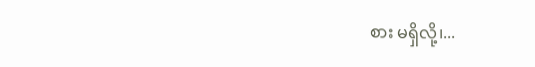စား မရှိလို့၊...